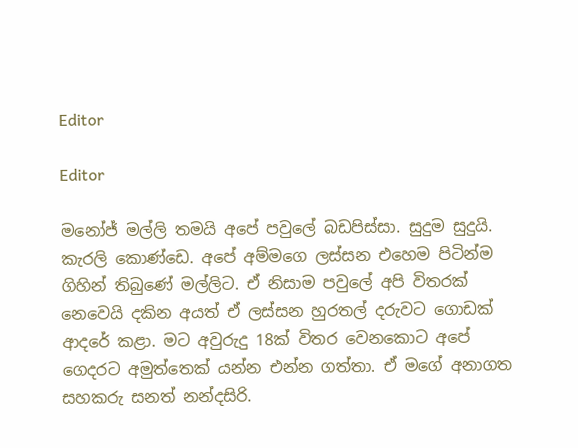Editor

Editor

මනෝජ් මල්ලි තමයි අපේ පවුලේ බඩපිස්සා. සුදුම සුදුයි. කැරලි කොණ්ඩෙ. අපේ අම්මගෙ ලස්සන එහෙම පිටින්ම ගිහින් තිබුණේ මල්ලිට. ඒ නිසාම පවුලේ අපි විතරක් නෙවෙයි දකින අයත් ඒ ලස්සන හුරතල් දරුවට ගොඩක් ආදරේ කළා. මට අවුරුදු 18ක් විතර වෙනකොට අපේ ගෙදරට අමුත්තෙක් යන්න එන්න ගත්තා. ඒ මගේ අනාගත සහකරු සනත් නන්දසිරි.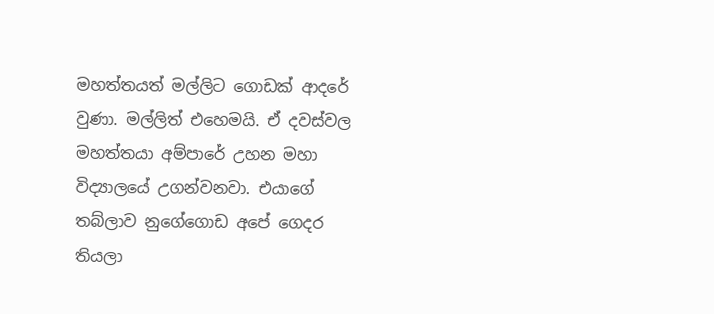මහත්තයත් මල්ලිට ගොඩක් ආදරේ වුණා. මල්ලිත් එහෙමයි. ඒ දවස්වල මහත්තයා අම්පාරේ උහන මහා විද්‍යාලයේ උගන්වනවා. එයාගේ තබ්ලාව නුගේගොඩ අපේ ගෙදර තියලා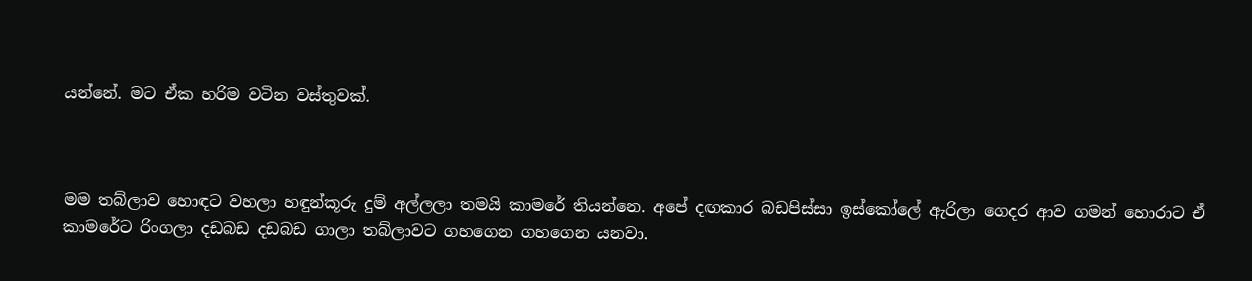යන්නේ. මට ඒක හරිම වටින වස්තුවක්.



මම තබ්ලාව හොඳට වහලා හඳුන්කූරු දුම් අල්ලලා තමයි කාමරේ තියන්නෙ. අපේ දඟකාර බඩපිස්සා ඉස්කෝලේ ඇරිලා ගෙදර ආව ගමන් හොරාට ඒ කාමරේට රිංගලා දඩබඩ දඩබඩ ගාලා තබ්ලාවට ගහගෙන ගහගෙන යනවා.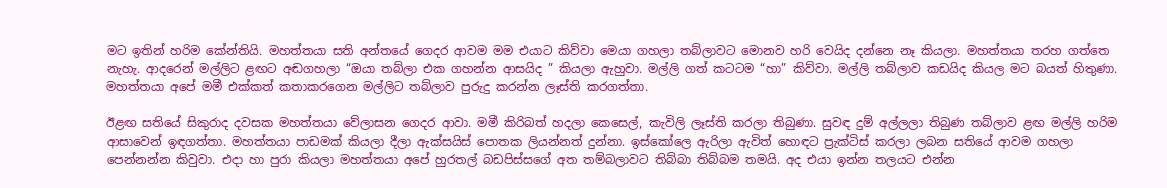මට ඉතින් හරිම කේන්තියි. මහත්තයා සති අන්තයේ ගෙදර ආවම මම එයාට කිව්වා මෙයා ගහලා තබ්ලාවට මොනව හරි වෙයිද දන්නෙ නෑ කියලා. මහත්තයා තරහ ගත්තෙ නැහැ. ආදරෙන් මල්ලිට ළඟට අඬගහලා “ඔයා තබ්ලා එක ගහන්න ආසයිද ” කියලා ඇහුවා. මල්ලි ගත් කටටම “හා” කිව්වා. මල්ලි තබ්ලාව කඩයිද කියල මට බයත් හිතුණා. මහත්තයා අපේ මමී එක්කත් කතාකරගෙන මල්ලිට තබ්ලාව පුරුදු කරන්න ලෑස්ති කරගත්තා.

ඊළඟ සතියේ සිකුරාද දවසක මහත්තයා වේලාසන ගෙදර ආවා. මමී කිරිබත් හදලා කෙසෙල්, කැවිලි ලෑස්ති කරලා තිබුණා. සුවඳ දුම් අල්ලලා තිබුණ තබ්ලාව ළඟ මල්ලි හරිම ආසාවෙන් ඉඳගත්තා. මහත්තයා පාඩමක් කියලා දීලා ඇක්සයිස් පොතක ලියන්නත් දුන්නා. ඉස්කෝලෙ ඇරිලා ඇවිත් හොඳට ප්‍රැක්ටිස් කරලා ලබන සතියේ ආවම ගහලා පෙන්නන්න කිවුවා. එදා හා පුරා කියලා මහත්තයා අපේ හුරතල් බඩපිස්සගේ අත තම්බලාවට තිබ්බා තිබ්බම තමයි. අද එයා ඉන්න තලයට එන්න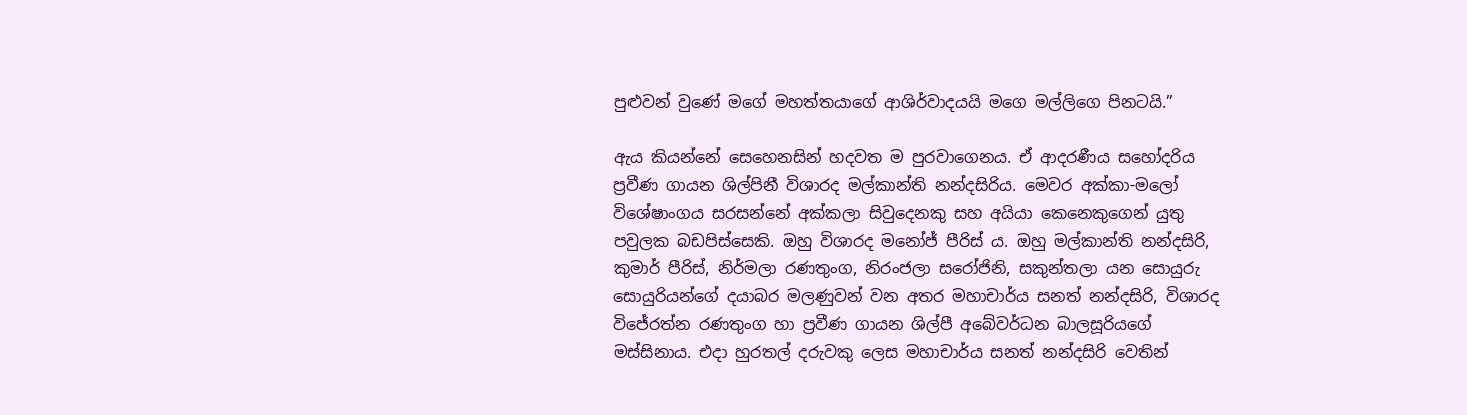පුළුවන් වුණේ මගේ මහත්තයාගේ ආශිර්වාදයයි මගෙ මල්ලිගෙ පිනටයි.”

ඇය කියන්නේ සෙහෙනසින් හදවත ම පුරවාගෙනය. ඒ ආදරණීය සහෝදරිය ප්‍රවීණ ගායන ශිල්පිනී විශාරද මල්කාන්ති නන්දසිරිය. මෙවර අක්කා-මලෝ විශේෂාංගය සරසන්නේ අක්කලා සිවුදෙනකු සහ අයියා කෙනෙකුගෙන් යුතු පවුලක බඩපිස්සෙකි. ඔහු විශාරද මනෝජ් පීරිස් ය. ඔහු මල්කාන්ති නන්දසිරි, කුමාර් පීරිස්, නිර්මලා රණතුංග, නිරංජලා සරෝජිනි, සකුන්තලා යන සොයුරු සොයුරියන්ගේ දයාබර මලණුවන් වන අතර මහාචාර්ය සනත් නන්දසිරි, විශාරද විජේරත්න රණතුංග හා ප්‍රවීණ ගායන ශිල්පී අබේවර්ධන බාලසූරියගේ මස්සිනාය. එදා හුරතල් දරුවකු ලෙස මහාචාර්ය සනත් නන්දසිරි වෙතින්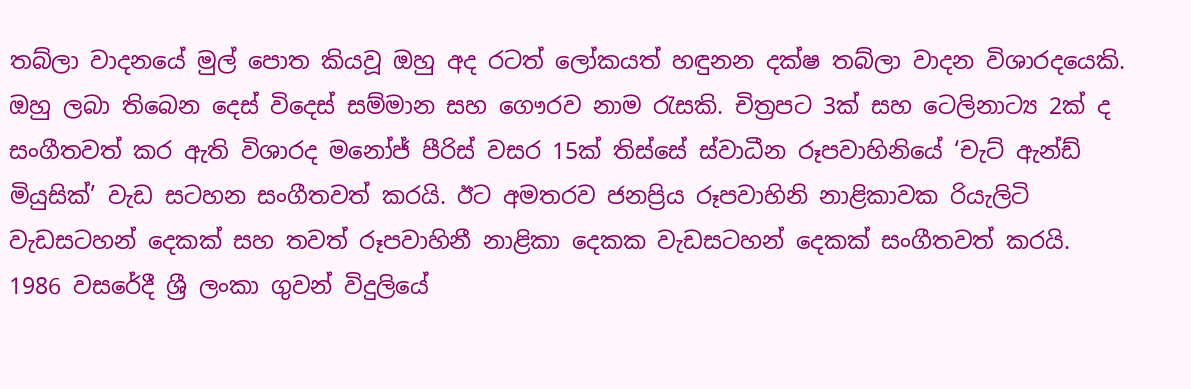තබ්ලා වාදනයේ මුල් පොත කියවූ ඔහු අද රටත් ලෝකයත් හඳුනන දක්ෂ තබ්ලා වාදන විශාරදයෙකි. ඔහු ලබා තිබෙන දෙස් විදෙස් සම්මාන සහ ගෞරව නාම රැසකි. චිත්‍රපට 3ක් සහ ටෙලිනාට්‍ය 2ක් ද සංගීතවත් කර ඇති විශාරද මනෝජ් පීරිස් වසර 15ක් තිස්සේ ස්වාධීන රූපවාහිනියේ ‘චැට් ඇන්ඩ් මියුසික්’ වැඩ සටහන සංගීතවත් කරයි. ඊට අමතරව ජනප්‍රිය රූපවාහිනි නාළිකාවක රියැලිටි වැඩසටහන් දෙකක් සහ තවත් රූපවාහිනී නාළිකා දෙකක වැඩසටහන් දෙකක් සංගීතවත් කරයි. 1986 වසරේදී ශ්‍රී ලංකා ගුවන් විදුලියේ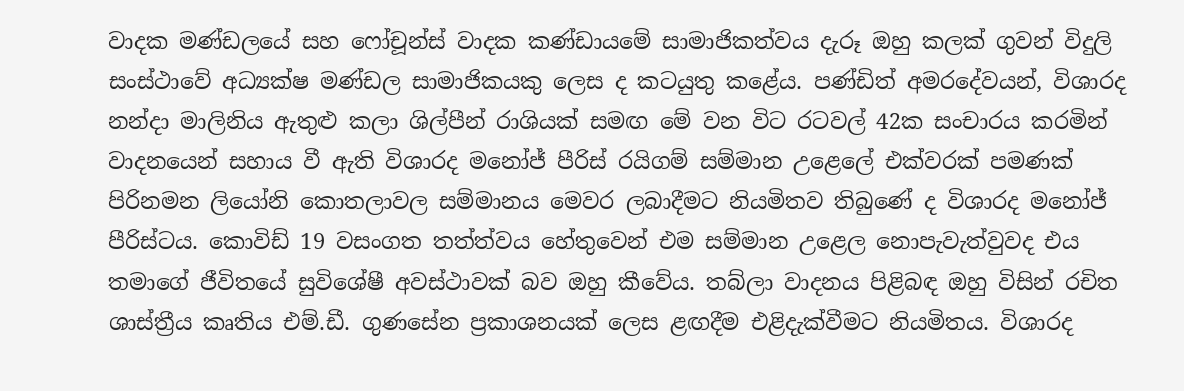වාදක මණ්ඩලයේ සහ ෆෝචූන්ස් වාදක කණ්ඩායමේ සාමාජිකත්වය දැරූ ඔහු කලක් ගුවන් විදුලි සංස්ථාවේ අධ්‍යක්ෂ මණ්ඩල සාමාජිකයකු ලෙස ද කටයුතු කළේය. පණ්ඩිත් අමරදේවයන්, විශාරද නන්දා මාලිනිය ඇතුළු කලා ශිල්පීන් රාශියක් සමඟ මේ වන විට රටවල් 42ක සංචාරය කරමින් වාදනයෙන් සහාය වී ඇති විශාරද මනෝජ් පීරිස් රයිගම් සම්මාන උළෙලේ එක්වරක් පමණක් පිරිනමන ලියෝනි කොතලාවල සම්මානය මෙවර ලබාදීමට නියමිතව තිබුණේ ද විශාරද මනෝජ් පීරිස්ටය. කොවිඩ් 19 වසංගත තත්ත්වය හේතුවෙන් එම සම්මාන උළෙල නොපැවැත්වුවද එය තමාගේ ජීවිතයේ සුවිශේෂී අවස්ථාවක් බව ඔහු කීවේය. තබ්ලා වාදනය පිළිබඳ ඔහු විසින් රචිත ශාස්ත්‍රීය කෘතිය එම්.ඩී. ගුණසේන ප්‍රකාශනයක් ලෙස ළඟදීම එළිදැක්වීමට නියමිතය. විශාරද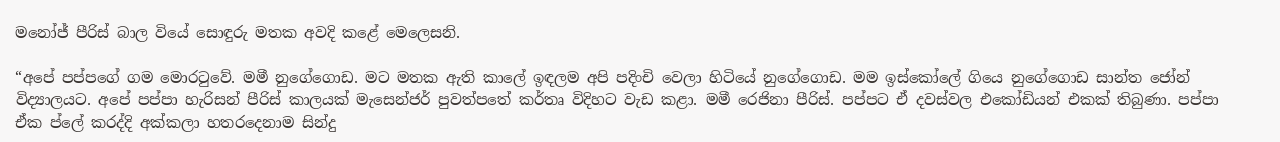මනෝජ් පීරිස් බාල වියේ සොඳුරු මතක අවදි කළේ මෙලෙසනි.

“අපේ පප්පගේ ගම මොරටුවේ. මමී නුගේගොඩ. මට මතක ඇති කාලේ ඉඳලම අපි පදිංචි වෙලා හිටියේ නුගේගොඩ. මම ඉස්කෝලේ ගියෙ නුගේගොඩ සාන්ත ජෝන් විද්‍යාලයට. අපේ පප්පා හැරිසන් පීරිස් කාලයක් මැසෙන්ජර් පුවත්පතේ කර්තෘ විදිහට වැඩ කළා. මමී රෙජිනා පීරිස්. පප්පට ඒ දවස්වල එකෝඩියන් එකක් තිබුණා. පප්පා ඒක ප්ලේ කරද්දි අක්කලා හතරදෙනාම සින්දු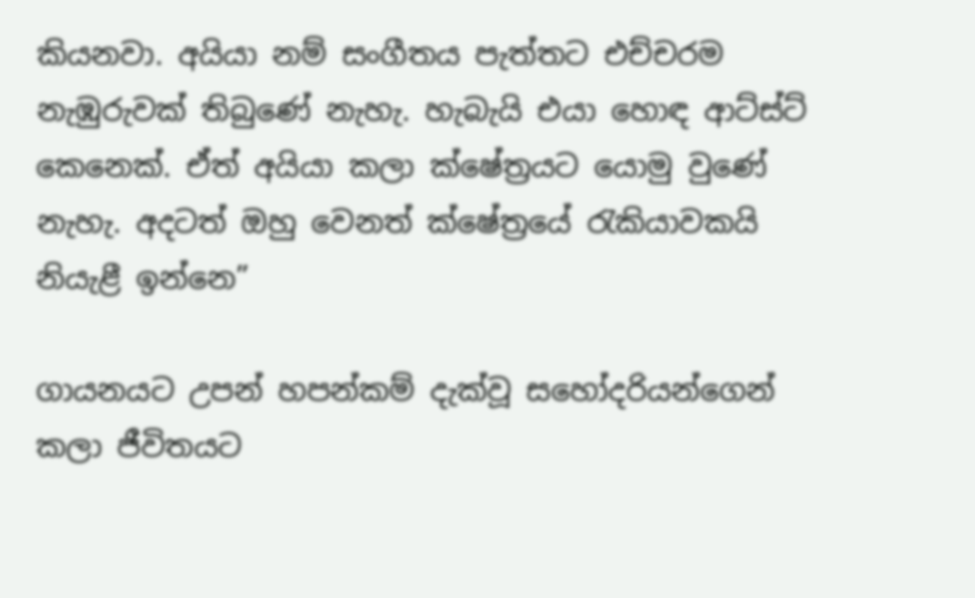කියනවා. අයියා නම් සංගීතය පැත්තට එච්චරම නැඹුරුවක් තිබුණේ නැහැ. හැබැයි එයා හොඳ ආට්ස්ට් කෙනෙක්. ඒත් අයියා කලා ක්ෂේත්‍රයට යොමු වුණේ නැහැ. අදටත් ඔහු වෙනත් ක්ෂේත්‍රයේ රැකියාවකයි නියැළී ඉන්නෙ”

ගායනයට උපන් හපන්කම් දැක්වූ සහෝදරියන්ගෙන් කලා ජීවිතයට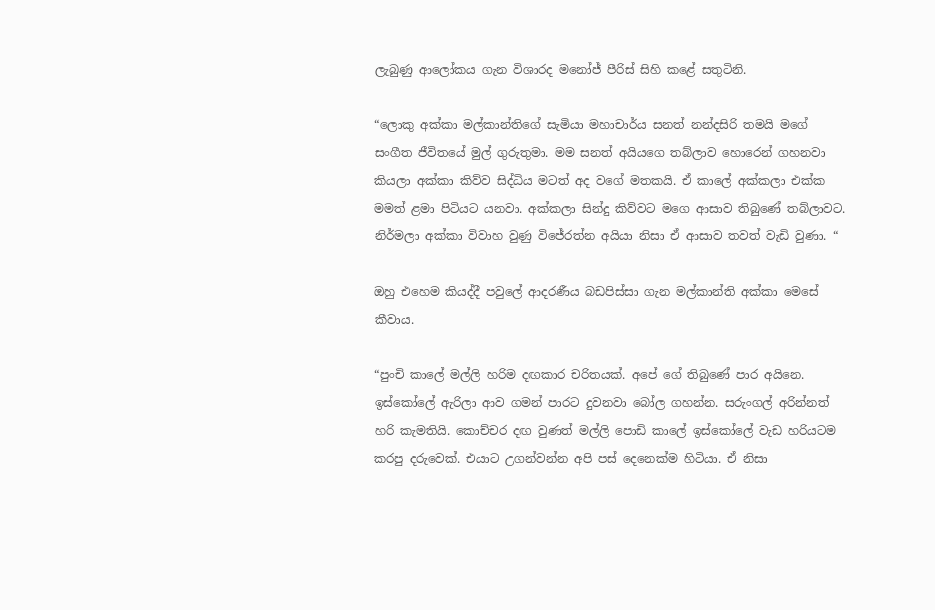ලැබුණු ආලෝකය ගැන විශාරද මනෝජ් පීරිස් සිහි කළේ සතුටිනි.

“ලොකු අක්කා මල්කාන්තිගේ සැමියා මහාචාර්ය සනත් නන්දසිරි තමයි මගේ සංගීත ජීවිතයේ මුල් ගුරුතුමා. මම සනත් අයියගෙ තබ්ලාව හොරෙන් ගහනවා කියලා අක්කා කිව්ව සිද්ධිය මටත් අද වගේ මතකයි. ඒ කාලේ අක්කලා එක්ක මමත් ළමා පිටියට යනවා. අක්කලා සින්දු කිව්වට මගෙ ආසාව තිබුණේ තබ්ලාවට. නිර්මලා අක්කා විවාහ වුණු විජේරත්න අයියා නිසා ඒ ආසාව තවත් වැඩි වුණා. “

ඔහු එහෙම කියද්දී පවුලේ ආදරණීය බඩපිස්සා ගැන මල්කාන්ති අක්කා මෙසේ කීවාය.

“පුංචි කාලේ මල්ලි හරිම දඟකාර චරිතයක්. අපේ ගේ තිබුණේ පාර අයිනෙ. ඉස්කෝලේ ඇරිලා ආව ගමන් පාරට දුවනවා බෝල ගහන්න. සරුංගල් අරින්නත් හරි කැමතියි. කොච්චර දඟ වුණත් මල්ලි පොඩි කාලේ ඉස්කෝලේ වැඩ හරියටම කරපු දරුවෙක්. එයාට උගන්වන්න අපි පස් දෙනෙක්ම හිටියා. ඒ නිසා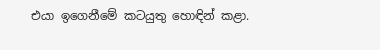එයා ඉගෙනීමේ කටයුතු හොඳින් කළා.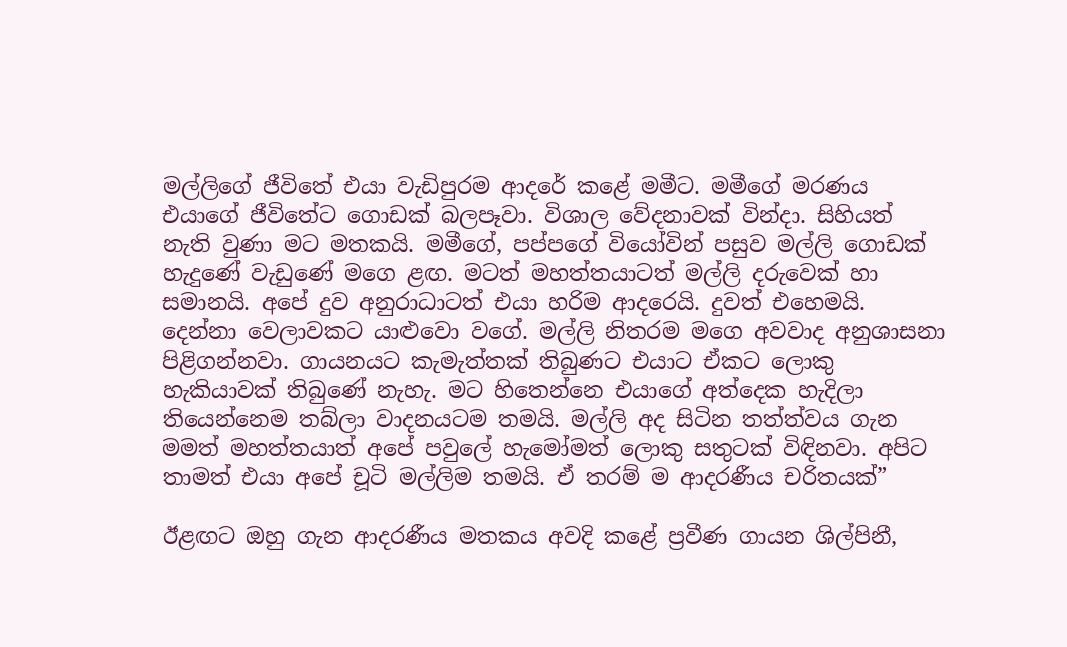මල්ලිගේ ජීවිතේ එයා වැඩිපුරම ආදරේ කළේ මමීට. මමීගේ මරණය එයාගේ ජීවිතේට ගොඩක් බලපෑවා. විශාල වේදනාවක් වින්දා. සිහියත් නැති වුණා මට මතකයි. මමීගේ, පප්පගේ වියෝවින් පසුව මල්ලි ගොඩක් හැදුණේ වැඩුණේ මගෙ ළඟ. මටත් මහත්තයාටත් මල්ලි දරුවෙක් හා සමානයි. අපේ දුව අනුරාධාටත් එයා හරිම ආදරෙයි. දුවත් එහෙමයි. දෙන්නා වෙලාවකට යාළුවො වගේ. මල්ලි නිතරම මගෙ අවවාද අනුශාසනා පිළිගන්නවා. ගායනයට කැමැත්තක් තිබුණට එයාට ඒකට ලොකු හැකියාවක් තිබුණේ නැහැ. මට හිතෙන්නෙ එයාගේ අත්දෙක හැදිලා තියෙන්නෙම තබ්ලා වාදනයටම තමයි. මල්ලි අද සිටින තත්ත්වය ගැන මමත් මහත්තයාත් අපේ පවුලේ හැමෝමත් ලොකු සතුටක් විඳිනවා. අපිට තාමත් එයා අපේ චූටි මල්ලිම තමයි. ඒ තරම් ම ආදරණීය චරිතයක්”

ඊළඟට ඔහු ගැන ආදරණීය මතකය අවදි කළේ ප්‍රවීණ ගායන ශිල්පිනී,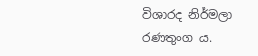විශාරද නිර්මලා රණතුංග ය.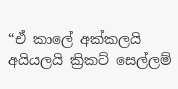“ඒ කාලේ අක්කලයි අයියලයි ක්‍රිකට් සෙල්ලම්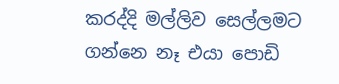කරද්දි මල්ලිව සෙල්ලමට ගන්නෙ නෑ එයා පොඩි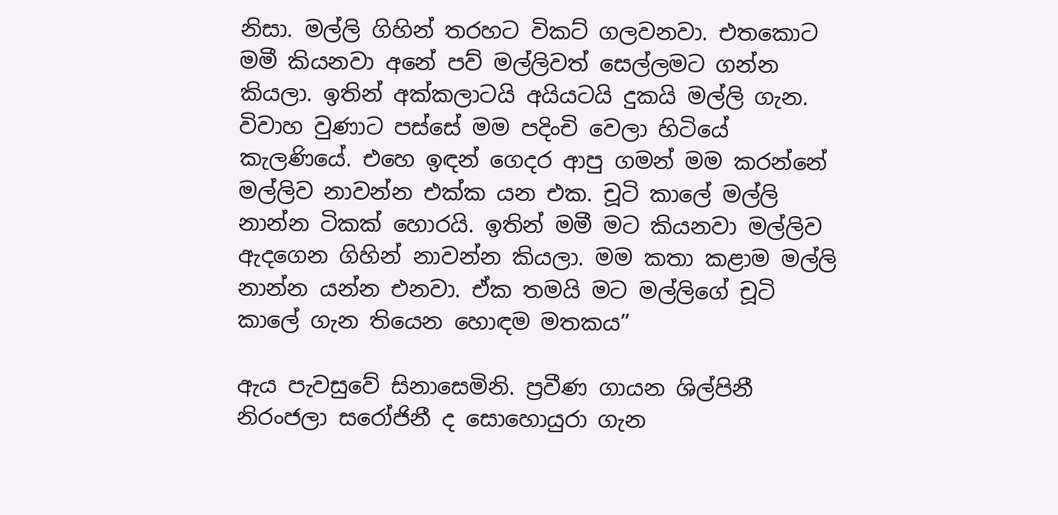නිසා. මල්ලි ගිහින් තරහට විකට් ගලවනවා. එතකොට මමී කියනවා අනේ පව් මල්ලිවත් සෙල්ලමට ගන්න කියලා. ඉතින් අක්කලාටයි අයියටයි දුකයි මල්ලි ගැන. විවාහ වුණාට පස්සේ මම පදිංචි වෙලා හිටියේ කැලණියේ. එහෙ ඉඳන් ගෙදර ආපු ගමන් මම කරන්නේ මල්ලිව නාවන්න එක්ක යන එක. චූටි කාලේ මල්ලි නාන්න ටිකක් හොරයි. ඉතින් මමී මට කියනවා මල්ලිව ඇදගෙන ගිහින් නාවන්න කියලා. මම කතා කළාම මල්ලි නාන්න යන්න එනවා. ඒක තමයි මට මල්ලිගේ චූටි කාලේ ගැන තියෙන හොඳම මතකය”

ඇය පැවසුවේ සිනාසෙමිනි. ප්‍රවීණ ගායන ශිල්පිනී නිරංජලා සරෝජිනී ද සොහොයුරා ගැන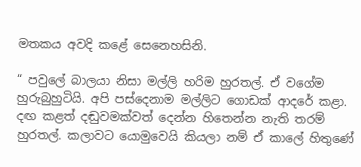මතකය අවදි කළේ සෙනෙහසිනි.

“ පවුලේ බාලයා නිසා මල්ලි හරිම හුරතල්. ඒ වගේම හුරුබුහුටියි. අපි පස්දෙනාම මල්ලිට ගොඩක් ආදරේ කළා. දඟ කළත් දඬුවමක්වත් දෙන්න හිතෙන්න නැති තරම් හුරතල්. කලාවට යොමුවෙයි කියලා නම් ඒ කාලේ හිතුණේ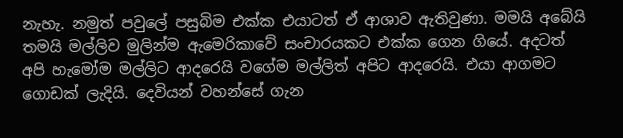නැහැ. නමුත් පවුලේ පසුබිම එක්ක එයාටත් ඒ ආශාව ඇතිවුණා. මමයි අබේයි තමයි මල්ලිව මුලින්ම ඇමෙරිකාවේ සංචාරයකට එක්ක ගෙන ගියේ. අදටත් අපි හැමෝම මල්ලිට ආදරෙයි වගේම මල්ලිත් අපිට ආදරෙයි. එයා ආගමට ගොඩක් ලැදියි. දෙවියන් වහන්සේ ගැන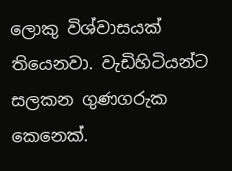ලොකු විශ්වාසයක් තියෙනවා. වැඩිහිටියන්ට සලකන ගුණගරුක කෙනෙක්.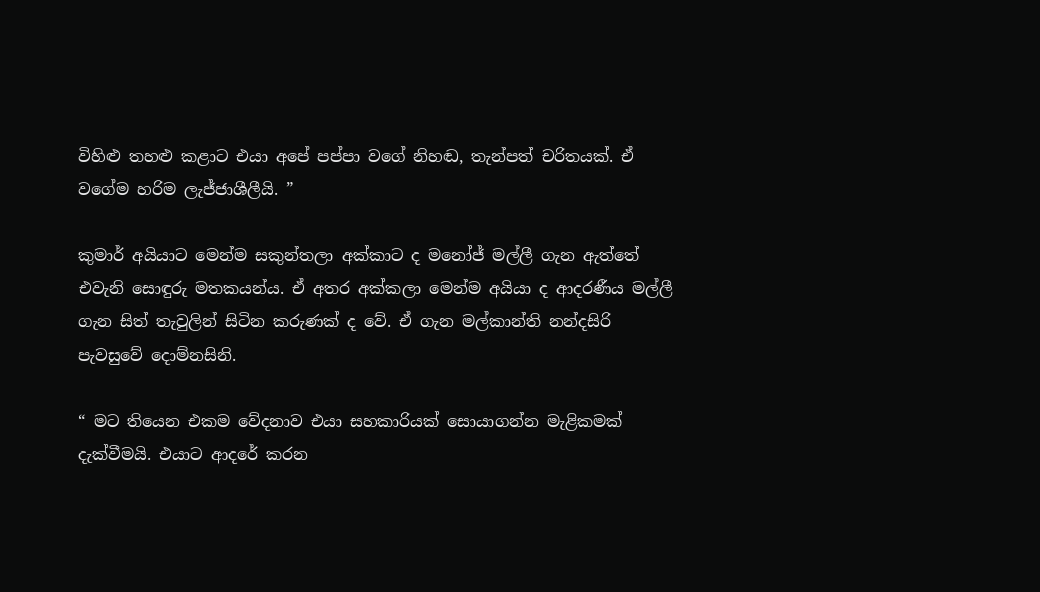විහිළු තහළු කළාට එයා අපේ පප්පා වගේ නිහඬ, තැන්පත් චරිතයක්. ඒ වගේම හරිම ලැජ්ජාශීලීයි. ”

කුමාර් අයියාට මෙන්ම සකුන්තලා අක්කාට ද මනෝජ් මල්ලී ගැන ඇත්තේ එවැනි සොඳුරු මතකයන්ය. ඒ අතර අක්කලා මෙන්ම අයියා ද ආදරණීය මල්ලී ගැන සිත් තැවුලින් සිටින කරුණක් ද වේ. ඒ ගැන මල්කාන්ති නන්දසිරි පැවසුවේ දොම්නසිනි.

“ මට තියෙන එකම වේදනාව එයා සහකාරියක් සොයාගන්න මැළිකමක් දැක්වීමයි. එයාට ආදරේ කරන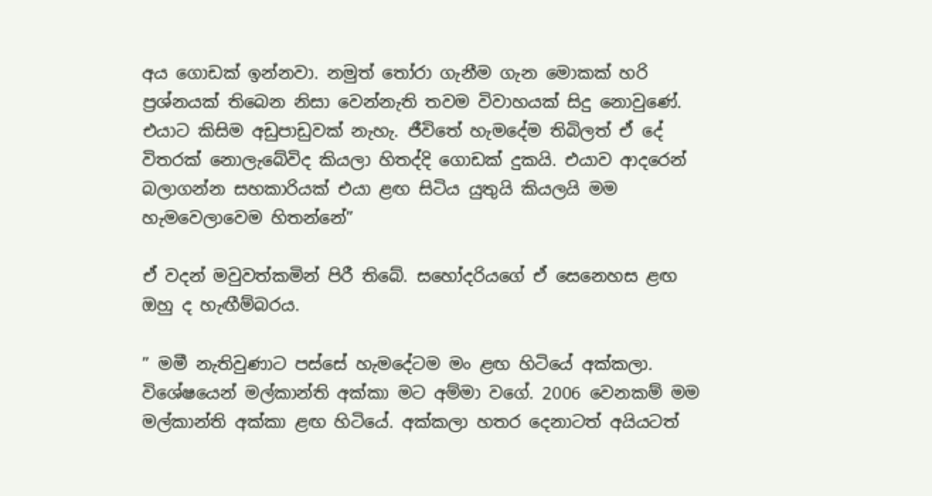අය ගොඩක් ඉන්නවා. නමුත් තෝරා ගැනීම ගැන මොකක් හරි ප්‍රශ්නයක් තිබෙන නිසා වෙන්නැති තවම විවාහයක් සිදු නොවුණේ. එයාට කිසිම අඩුපාඩුවක් නැහැ. ජීවිතේ හැමදේම තිබිලත් ඒ දේ විතරක් නොලැබේවිද කියලා හිතද්දි ගොඩක් දුකයි. එයාව ආදරෙන් බලාගන්න සහකාරියක් එයා ළඟ සිටිය යුතුයි කියලයි මම හැමවෙලාවෙම හිතන්නේ”

ඒ වදන් මවුවත්කමින් පිරී තිබේ. සහෝදරියගේ ඒ සෙනෙහස ළඟ ඔහු ද හැඟීම්බරය.

” මමී නැතිවුණාට පස්සේ හැමදේටම මං ළඟ හිටියේ අක්කලා. විශේෂයෙන් මල්කාන්ති අක්කා මට අම්මා වගේ. 2006 වෙනකම් මම මල්කාන්ති අක්කා ළඟ හිටියේ. අක්කලා හතර දෙනාටත් අයියටත්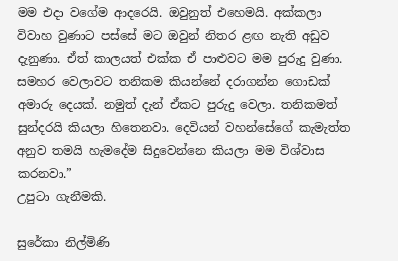මම එදා වගේම ආදරෙයි. ඔවුනුත් එහෙමයි. අක්කලා විවාහ වුණාට පස්සේ මට ඔවුන් නිතර ළඟ නැති අඩුව දැනුණා. ඒත් කාලයත් එක්ක ඒ පාළුවට මම පුරුදු වුණා. සමහර වෙලාවට තනිකම කියන්නේ දරාගන්න ගොඩක් අමාරු දෙයක්. නමුත් දැන් ඒකට පුරුදු වෙලා. තනිකමත් සුන්දරයි කියලා හිතෙනවා. දෙවියන් වහන්සේගේ කැමැත්ත අනුව තමයි හැමදේම සිදුවෙන්නෙ කියලා මම විශ්වාස කරනවා.”
උපුටා ගැනීමකි.

සුරේකා නිල්මිණි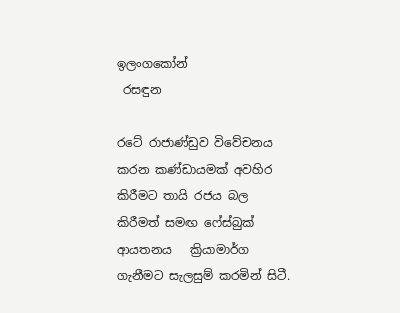ඉලංගකෝන්
 රසඳුන

රටේ රාජාණ්ඩුව විවේචනය කරන කණ්ඩායමක් අවහිර කිරීමට තායි රජය බල කිරීමත් සමඟ ෆේස්බුක් ආයතනය   ක්‍රියාමාර්ග ගැනීමට සැලසුම් කරමින් සිටී.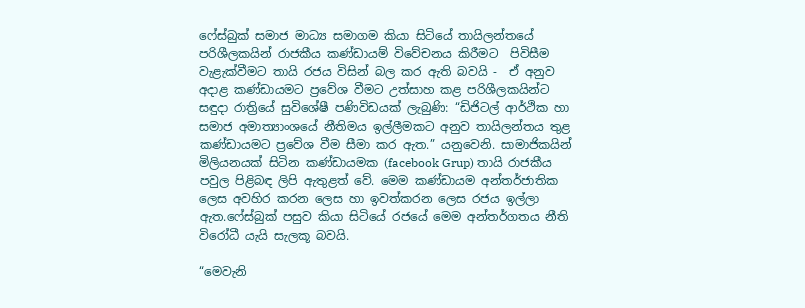ෆේස්බුක් සමාජ මාධ්‍ය සමාගම කියා සිටියේ තායිලන්තයේ පරිශීලකයින් රාජකීය කණ්ඩායම් විවේචනය කිරීමට  පිවිසීම වැළැක්වීමට තායි රජය විසින් බල කර ඇති බවයි -  ඒ අනුව අදාළ කණ්ඩායමට ප්‍රවේශ වීමට උත්සාහ කළ පරිශීලකයින්ට සඳුදා රාත්‍රියේ සුවිශේෂී පණිවිඩයක් ලැබුණි: “ඩිජිටල් ආර්ථික හා සමාජ අමාත්‍යාංශයේ නීතිමය ඉල්ලීමකට අනුව තායිලන්තය තුළ කණ්ඩායමට ප්‍රවේශ වීම සීමා කර ඇත.” යනුවෙනි. සාමාජිකයින් මිලියනයක් සිටින කණ්ඩායමක (facebook Grup) තායි රාජකීය පවුල පිළිබඳ ලිපි ඇතුළත් වේ. මෙම කණ්ඩායම අන්තර්ජාතික ලෙස අවහිර කරන ලෙස හා ඉවත්කරන ලෙස රජය ඉල්ලා ඇත.ෆේස්බුක් පසුව කියා සිටියේ රජයේ මෙම අන්තර්ගතය නීති විරෝධී යැයි සැලකූ බවයි.

“මෙවැනි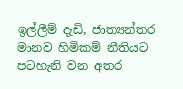ඉල්ලීම් දැඩි, ජාත්‍යන්තර මානව හිමිකම් නීතියට පටහැනි වන අතර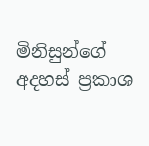මිනිසුන්ගේ අදහස් ප්‍රකාශ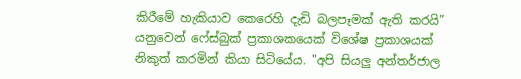කිරීමේ හැකියාව කෙරෙහි දැඩි බලපෑමක් ඇති කරයි” යනුවෙන් ෆේස්බුක් ප්‍රකාශකයෙක් විශේෂ ප්‍රකාශයක් නිකුත් කරමින් කියා සිටියේය. "අපි සියලු අන්තර්ජාල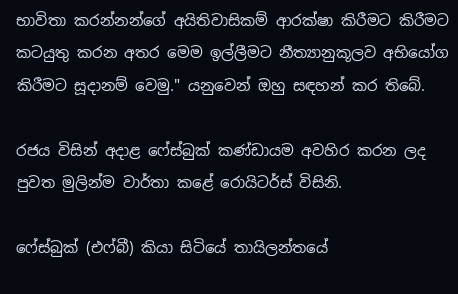භාවිතා කරන්නන්ගේ අයිතිවාසිකම් ආරක්ෂා කිරීමට කිරීමට කටයුතු කරන අතර මෙම ඉල්ලීමට නීත්‍යානුකූලව අභියෝග කිරීමට සූදානම් වෙමු." යනුවෙන් ඔහු සඳහන් කර තිබේ.

රජය විසින් අදාළ ෆේස්බුක් කණ්ඩායම අවහිර කරන ලද පුවත මුලින්ම වාර්තා කළේ රොයිටර්ස් විසිනි.

ෆේස්බුක් (එෆ්බී) කියා සිටියේ තායිලන්තයේ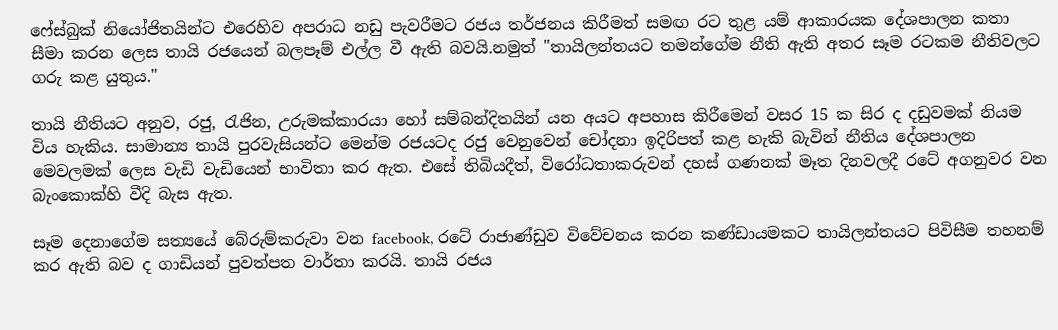ෆේස්බුක් නියෝජිතයින්ට එරෙහිව අපරාධ නඩු පැවරීමට රජය තර්ජනය කිරීමත් සමඟ රට තුළ යම් ආකාරයක දේශපාලන කතා සීමා කරන ලෙස තායි රජයෙන් බලපෑම් එල්ල වී ඇති බවයි.නමුත් "තායිලන්තයට තමන්ගේම නීති ඇති අතර සෑම රටකම නීතිවලට ගරු කළ යුතුය."

තායි නීතියට අනුව, රජු, රැජින, උරුමක්කාරයා හෝ සම්බන්දිතයින් යන අයට අපහාස කිරීමෙන් වසර 15 ක සිර ද දඩුවමක් නියම විය හැකිය. සාමාන්‍ය තායි පුරවැසියන්ට මෙන්ම රජයටද රජු වෙනුවෙන් චෝදනා ඉදිරිපත් කළ හැකි බැවින් නීතිය දේශපාලන මෙවලමක් ලෙස වැඩි වැඩියෙන් භාවිතා කර ඇත. එසේ තිබියදීත්, විරෝධතාකරුවන් දහස් ගණනක් මෑත දිනවලදී රටේ අගනුවර වන බැංකොක්හි වීදි බැස ඇත.

සෑම දෙනාගේම සත්‍යයේ බේරුම්කරුවා වන facebook, රටේ රාජාණ්ඩුව විවේචනය කරන කණ්ඩායමකට තායිලන්තයට පිවිසීම තහනම් කර ඇති බව ද ගාඩියන් පුවත්පත වාර්තා කරයි. තායි රජය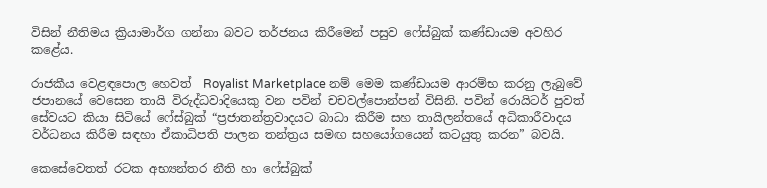විසින් නීතිමය ක්‍රියාමාර්ග ගන්නා බවට තර්ජනය කිරීමෙන් පසුව ෆේස්බුක් කණ්ඩායම අවහිර කළේය.

රාජකීය වෙළඳපොල හෙවත්  Royalist Marketplace නම් මෙම කණ්ඩායම ආරම්භ කරනු ලැබුවේ ජපානයේ වෙසෙන තායි විරුද්ධවාදියෙකු වන පවින් චචවල්පොන්පන් විසිනි. පවින් රොයිටර් පුවත් සේවයට කියා සිටියේ ෆේස්බුක් “ප්‍රජාතන්ත්‍රවාදයට බාධා කිරීම සහ තායිලන්තයේ අධිකාරීවාදය වර්ධනය කිරීම සඳහා ඒකාධිපති පාලන තන්ත්‍රය සමඟ සහයෝගයෙන් කටයුතු කරන” බවයි.

කෙසේවෙතත් රටක අභ්‍යන්තර නීති හා ෆේස්බුක්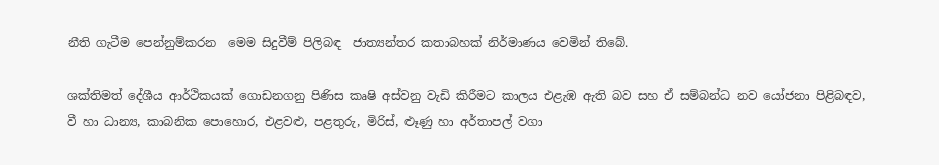නීති ගැටීම පෙන්නුම්කරන  මෙම සිදුවීම් පිලිබඳ  ජාත්‍යන්තර කතාබහක් නිර්මාණය වෙමින් තිබේ.

ශක්තිමත් දේශීය ආර්ථිකයක් ගොඩනගනු පිණිස කෘෂි අස්වනු වැඩි කිරීමට කාලය එළැඹ ඇති බව සහ ඒ සම්බන්ධ නව යෝජනා පිළිබඳව, වී හා ධාන්‍ය, කාබනික පොහොර, එළවළු, පළතුරු, මිරිස්, ළූණු හා අර්තාපල් වගා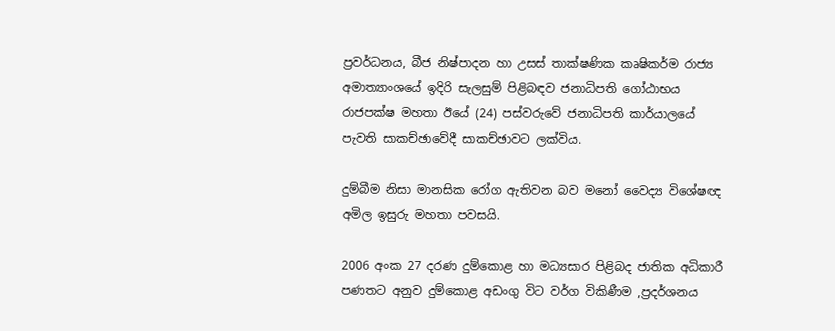ප්‍රවර්ධනය, බීජ නිෂ්පාදන හා උසස් තාක්ෂණික කෘෂිකර්ම රාජ්‍ය අමාත්‍යාංශයේ ඉදිරි සැලසුම් පිළිබඳව ජනාධිපති ගෝඨාභය රාජපක්ෂ මහතා ඊයේ (24) පස්වරුවේ ජනාධිපති කාර්යාලයේ පැවති සාකච්ඡාවේදී සාකච්ඡාවට ලක්විය.

දුම්බීම නිසා මානසික රෝග ඇතිවන බව මනෝ වෛද්‍ය විශේෂඥ අමිල ඉසුරු මහතා පවසයි.

2006 අංක 27 දරණ දුම්කොළ හා මධ්‍යසාර පිළිබද ජාතික අධිකාරී පණතට අනුව දුම්කොළ අඩංගු විට වර්ග විකිණීම ,ප්‍රදර්ශනය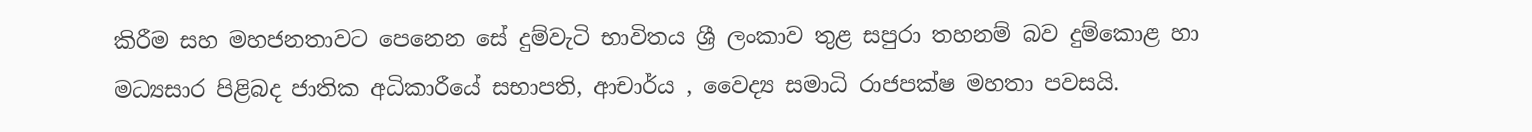කිරීම සහ මහජනතාවට පෙනෙන සේ දුම්වැටි භාවිතය ශ්‍රී ලංකාව තුළ සපුරා තහනම් බව දුම්කොළ හා මධ්‍යසාර පිළිබද ජාතික අධිකාරීයේ සභාපති, ආචාර්ය , වෛද්‍ය සමාධි රාජපක්ෂ මහතා පවසයි.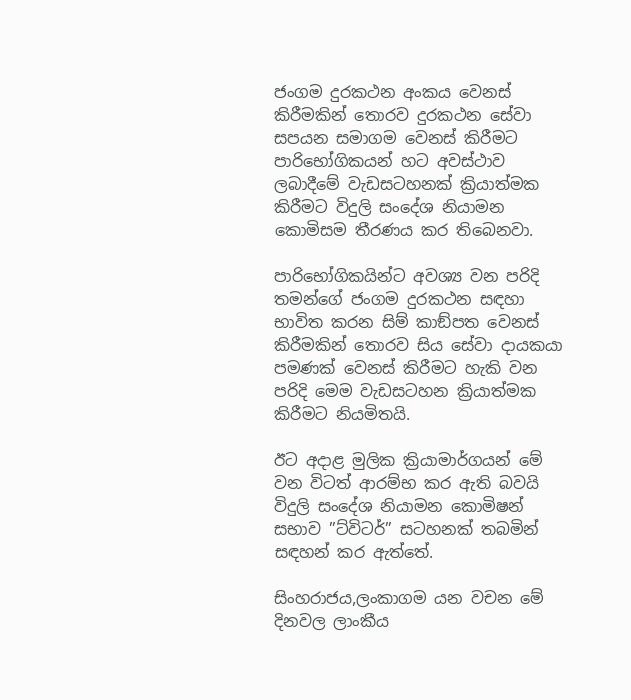ජංගම දුරකථන අංකය වෙනස් කිරීමකින් තොරව දුරකථන සේවා සපයන සමාගම වෙනස් කිරීමට පාරිභෝගිකයන් හට අවස්ථාව ලබාදීමේ වැඩසටහනක් ක්‍රියාත්මක කිරීමට විදුලි සංදේශ නියාමන කොමිසම තීරණය කර තිබෙනවා.

පාරිභෝගිකයින්ට අවශ්‍ය වන පරිදි තමන්ගේ ජංගම දුරකථන සඳහා භාවිත කරන සිම් කාඞ්පත වෙනස් කිරීමකින් තොරව සිය සේවා දායකයා පමණක් වෙනස් කිරීමට හැකි වන පරිදි මෙම වැඩසටහන ක්‍රියාත්මක කිරීමට නියමිතයි.

ඊට අදාළ මුලික ක්‍රියාමාර්ගයන් මේ වන විටත් ආරම්භ කර ඇති බවයි විදුලි සංදේශ නියාමන කොමිෂන් සභාව ”ට්විටර්” සටහනක් තබමින් සඳහන් කර ඇත්තේ.

සිංහරාජය,ලංකාගම යන වචන මේ දිනවල ලාංකීය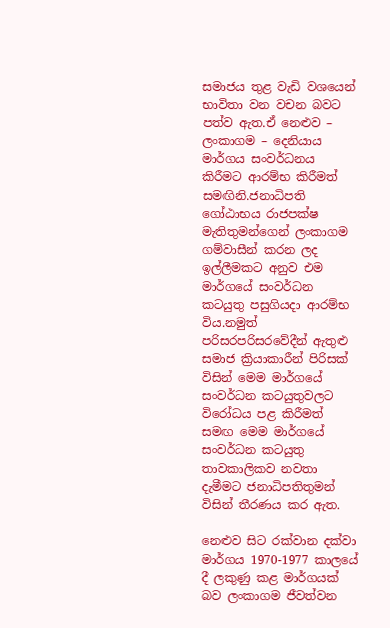සමාජය තුළ වැඩි වශයෙන් භාවිතා වන වචන බවට පත්ව ඇත.ඒ නෙළුව – ලංකාගම – දෙනියාය මාර්ගය සංවර්ධනය කිරීමට ආරම්භ කිරීමත් සමඟිනි.ජනාධිපති ගෝඨාභය රාජපක්ෂ මැතිතුමන්ගෙන් ලංකාගම ගම්වාසීන් කරන ලද ඉල්ලීමකට අනුව එම මාර්ගයේ සංවර්ධන කටයුතු පසුගියදා ආරම්භ විය.නමුත් පරිසරපරිසරවේදීන් ඇතුළු සමාජ ක්‍රියාකාරීන් පිරිසක් විසින් මෙම මාර්ගයේ සංවර්ධන කටයුතුවලට විරෝධය පළ කිරීමත් සමඟ මෙම මාර්ගයේ සංවර්ධන කටයුතු තාවකාලිකව නවතා දැමීමට ජනාධිපතිතුමන් විසින් තීරණය කර ඇත.

නෙළුව සිට රක්වාන දක්වා මාර්ගය 1970-1977 කාලයේ දී ලකුණු කළ මාර්ගයක් බව ලංකාගම ජීවත්වන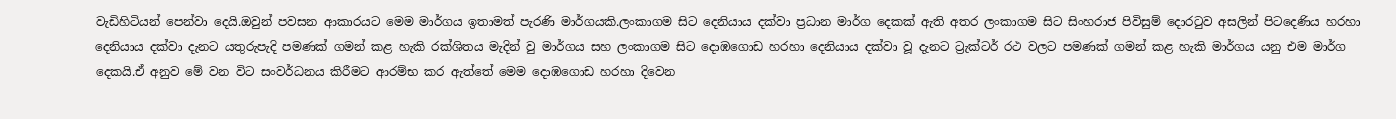වැඩිහිටියන් පෙන්වා දෙයි.ඔවුන් පවසන ආකාරයට මෙම මාර්ගය ඉතාමත් පැරණි මාර්ගයකි.ලංකාගම සිට දෙනියාය දක්වා ප්‍රධාන මාර්ග දෙකක් ඇති අතර ලංකාගම සිට සිංහරාජ පිවිසුම් දොරටුව අසලින් පිටදෙණිය හරහා දෙනියාය දක්වා දැනට යතුරුපැදි පමණක් ගමන් කළ හැකි රක්ශිතය මැදින් වු මාර්ගය සහ ලංකාගම සිට දොඹගොඩ හරහා දෙනියාය දක්වා වූ දැනට ට්‍රැක්ටර් රථ වලට පමණක් ගමන් කළ හැකි මාර්ගය යනු එම මාර්ග දෙකයි.ඒ අනුව මේ වන විට සංවර්ධනය කිරීමට ආරම්භ කර ඇත්තේ මෙම දොඹගොඩ හරහා දිවෙන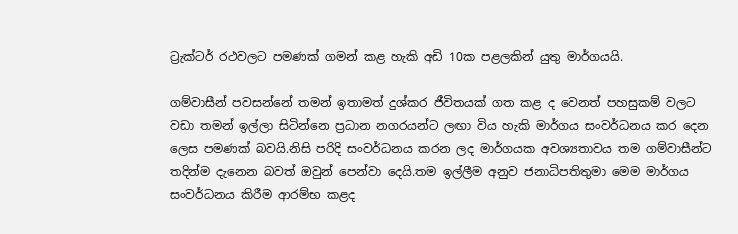ට්‍රැක්ටර් රථවලට පමණක් ගමන් කළ හැකි අඩි 10ක පළලකින් යුතු මාර්ගයයි.

ගම්වාසීන් පවසන්නේ තමන් ඉතාමත් දුශ්කර ජීවිතයක් ගත කළ ද වෙනත් පහසුකම් වලට වඩා තමන් ඉල්ලා සිටින්නෙ ප්‍රධාන නගරයන්ට ලඟා විය හැකි මාර්ගය සංවර්ධනය කර දෙන ලෙස පමණක් බවයි.නිසි පරිදි සංවර්ධනය කරන ලද මාර්ගයක අවශ්‍යතාවය තම ගම්වාසීන්ට තදින්ම දැනෙන බවත් ඔවුන් පෙන්වා දෙයි.තම ඉල්ලීම අනුව ජනාධිපතිතුමා මෙම මාර්ගය සංවර්ධනය කිරීම ආරම්භ කළද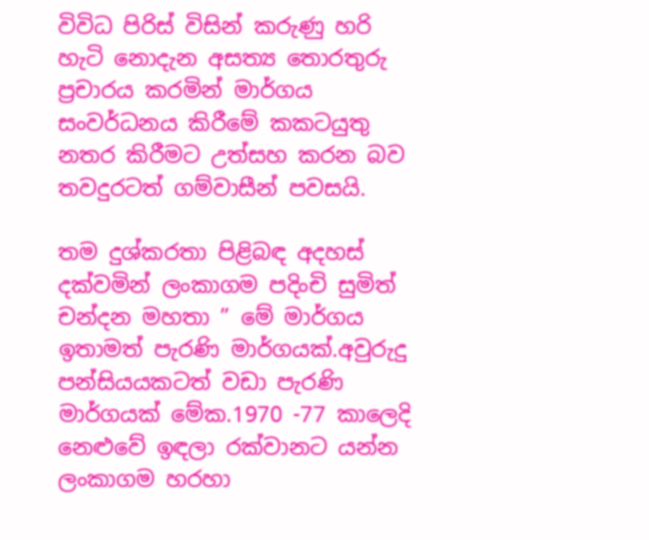විවිධ පිරිස් විසින් කරුණු හරි හැටි නොදැන අසත්‍ය තොරතුරු ප්‍රචාරය කරමින් මාර්ගය සංවර්ධනය කිරීමේ කකටයුතු නතර කිරීමට උත්සහ කරන බව තවදුරටත් ගම්වාසීන් පවසයි.

තම දුශ්කරතා පිළිබඳ අදහස් දක්වමින් ලංකාගම පදිංචි සුමිත් චන්දන මහතා ” මේ මාර්ගය ඉතාමත් පැරණි මාර්ගයක්.අවුරුදු පන්සියයකටත් වඩා පැරණි මාර්ගයක් මේක.1970 -77 කාලෙදි නෙළුවේ ඉඳලා රක්වානට යන්න ලංකාගම හරහා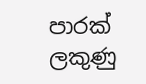පාරක් ලකුණු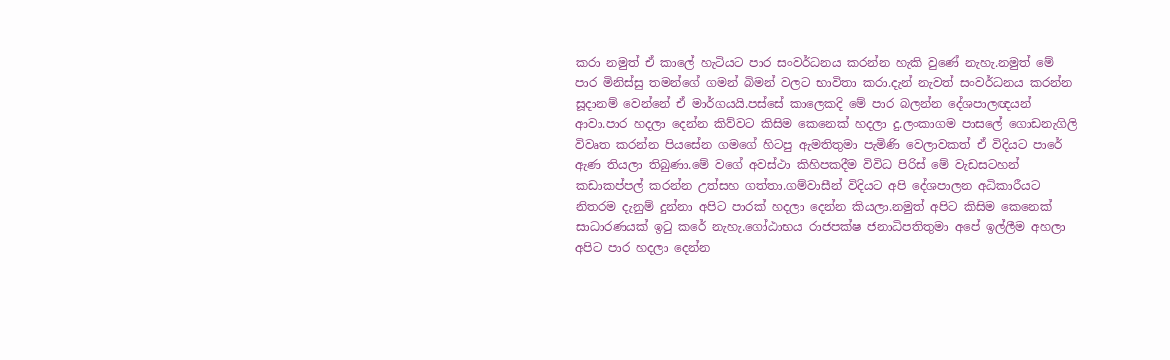කරා නමුත් ඒ කාලේ හැටියට පාර සංවර්ධනය කරන්න හැකි වුණේ නැහැ.නමුත් මේ පාර මිනිස්සු තමන්ගේ ගමන් බිමන් වලට භාවිතා කරා.දැන් නැවත් සංවර්ධනය කරන්න සූදානම් වෙන්නේ ඒ මාර්ගයයි.පස්සේ කාලෙකදි මේ පාර බලන්න දේශපාලඥයන් ආවා.පාර හදලා දෙන්න කිව්වට කිසිම කෙනෙක් හදලා දු.ලංකාගම පාසලේ ගොඩනැගිලි විවෘත කරන්න පියසේන ගමගේ හිටපු ඇමතිතුමා පැමිණි වෙලාවකත් ඒ විදියට පාරේ ඇණ තියලා තිබුණා.මේ වගේ අවස්ථා කිහිපකදීම විවිධ පිරිස් මේ වැඩසටහන් කඩාකප්පල් කරන්න උත්සහ ගත්තා.ගම්වාසීන් විදියට අපි දේශපාලන අධිකාරීයට නිතරම දැනුම් දුන්නා අපිට පාරක් හදලා දෙන්න කියලා.නමුත් අපිට කිසිම කෙනෙක් සාධාරණයක් ඉටු කරේ නැහැ.ගෝඨාභය රාජපක්ෂ ජනාධිපතිතුමා අපේ ඉල්ලීම අහලා අපිට පාර හදලා දෙන්න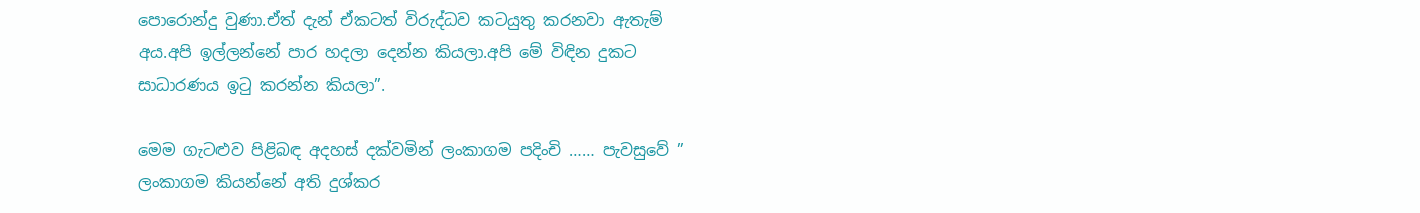පොරොන්දු වුණා.ඒත් දැන් ඒකටත් විරුද්ධව කටයුතු කරනවා ඇතැම් අය.අපි ඉල්ලන්නේ පාර හදලා දෙන්න කියලා.අපි මේ විඳින දුකට සාධාරණය ඉටු කරන්න කියලා”.

මෙම ගැටළුව පිළිබඳ අදහස් දක්වමින් ලංකාගම පදිංචි …… පැවසුවේ ” ලංකාගම කියන්නේ අති දුශ්කර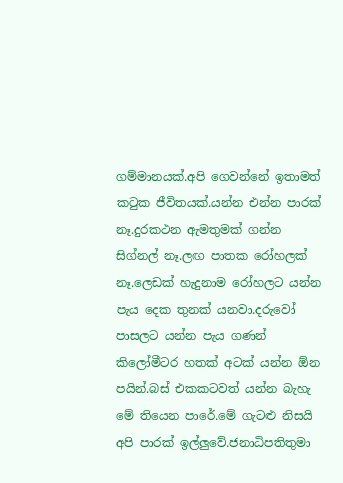ගම්මානයක්.අපි ගෙවන්නේ ඉතාමත් කටුක ජීවිතයක්.යන්න එන්න පාරක් නෑ.දුරකථන ඇමතුමක් ගන්න සිග්නල් නෑ.ලඟ පාතක රෝහලක් නෑ.ලෙඩක් හැදුනාම රෝහලට යන්න පැය දෙක තුනක් යනවා.දරුවෝ පාසලට යන්න පැය ගණන් කිලෝමීටර හතක් අටක් යන්න ඕන පයින්.බස් එකකටවත් යන්න බැහැ මේ තියෙන පාරේ.මේ ගැටළු නිසයි අපි පාරක් ඉල්ලුවේ.ජනාධිපතිතුමා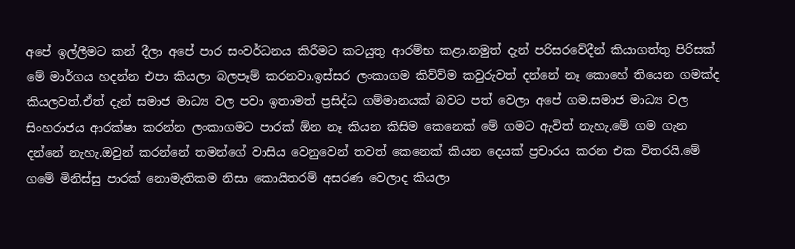අපේ ඉල්ලීමට කන් දීලා අපේ පාර සංවර්ධනය කිරීමට කටයුතු ආරම්භ කළා.නමුත් දැන් පරිසරවේදීන් කියාගත්තු පිරිසක් මේ මාර්ගය හදන්න එපා කියලා බලපෑම් කරනවා.ඉස්සර ලංකාගම කිව්ව්ම කවුරුවත් දන්නේ නෑ කොහේ තියෙන ගමක්ද කියලවත්.ඒත් දැන් සමාජ මාධ්‍ය වල පවා ඉතාමත් ප්‍රසිද්ධ ගම්මානයක් බවට පත් වෙලා අපේ ගම.සමාජ මාධ්‍ය වල සිංහරාජය ආරක්ෂා කරන්න ලංකාගමට පාරක් ඕන නෑ කියන කිසිම කෙනෙක් මේ ගමට ඇවිත් නැහැ.මේ ගම ගැන දන්නේ නැහැ.ඔවුන් කරන්නේ තමන්ගේ වාසිය වෙනුවෙන් තවත් කෙනෙක් කියන දෙයක් ප්‍රචාරය කරන එක විතරයි.මේ ගමේ මිනිස්සු පාරක් නොමැතිකම නිසා කොයිතරම් අසරණ වෙලාද කියලා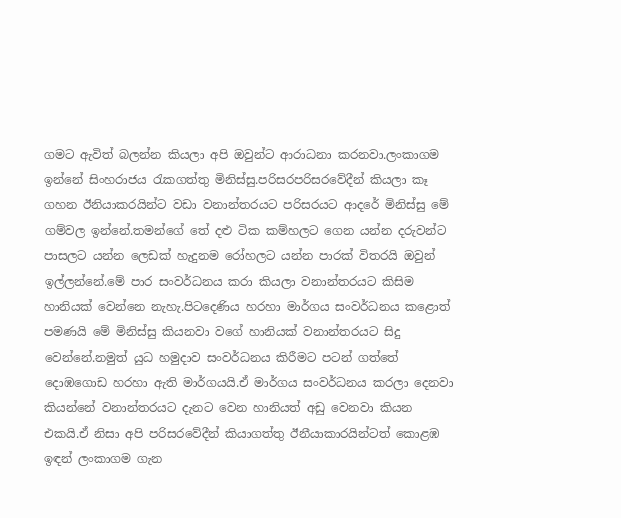ගමට ඇවිත් බලන්න කියලා අපි ඔවුන්ට ආරාධනා කරනවා.ලංකාගම ඉන්නේ සිංහරාජය රැකගත්තු මිනිස්සු.පරිසරපරිසරවේදීන් කියලා කෑ ගහන ඊනියාකරයින්ට වඩා වනාන්තරයට පරිසරයට ආදරේ මිනිස්සු මේ ගම්වල ඉන්නේ.තමන්ගේ තේ දළු ටික කම්හලට ගෙන යන්න දරුවන්ට පාසලට යන්න ලෙඩක් හැදුනම රෝහලට යන්න පාරක් විතරයි ඔවුන් ඉල්ලන්නේ.මේ පාර සංවර්ධනය කරා කියලා වනාන්තරයට කිසිම හානියක් වෙන්නෙ නැහැ.පිටදෙණිය හරහා මාර්ගය සංවර්ධනය කළොත් පමණයි මේ මිනිස්සු කියනවා වගේ හානියක් වනාන්තරයට සිදු වෙන්නේ.නමුත් යුධ හමුදාව සංවර්ධනය කිරීමට පටන් ගත්තේ දොඹගොඩ හරහා ඇති මාර්ගයයි.ඒ මාර්ගය සංවර්ධනය කරලා දෙනවා කියන්නේ වනාන්තරයට දැනට වෙන හානියත් අඩු වෙනවා කියන එකයි.ඒ නිසා අපි පරිසරවේදීන් කියාගත්තු ඊනීයාකාරයින්ටත් කොළඹ ඉඳන් ලංකාගම ගැන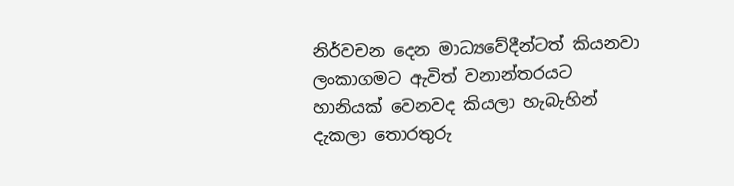නිර්වචන දෙන මාධ්‍යවේදීන්ටත් කියනවා ලංකාගමට ඇවිත් වනාන්තරයට හානියක් වෙනවද කියලා හැබැහින් දැකලා තොරතුරු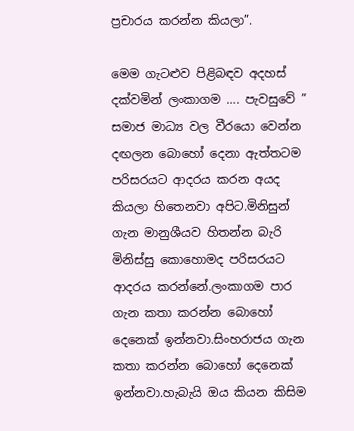ප්‍රචාරය කරන්න කියලා”.

මෙම ගැටළුව පිළිබඳව අදහස් දක්වමින් ලංකාගම …. පැවසුවේ ” සමාජ මාධ්‍ය වල වීරයො වෙන්න දඟලන බොහෝ දෙනා ඇත්තටම පරිසරයට ආදරය කරන අයද කියලා හිතෙනවා අපිට.මිනිසුන් ගැන මානුශීයව හිතන්න බැරි මිනිස්සු කොහොමද පරිසරයට ආදරය කරන්නේ.ලංකාගම පාර ගැන කතා කරන්න බොහෝ දෙනෙක් ඉන්නවා.සිංහරාජය ගැන කතා කරන්න බොහෝ දෙනෙක් ඉන්නවා.හැබැයි ඔය කියන කිසිම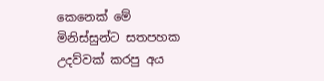කෙනෙක් මේ මිනිස්සුන්ට සතපහක උදව්වක් කරපු අය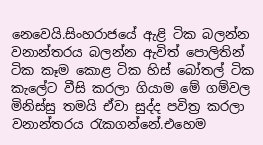නෙවෙයි.සිංහරාජයේ ඇළි ටික බලන්න වනාන්තරය බලන්න ඇවිත් පොලිතින් ටික කෑම කොළ ටික හිස් බෝතල් ටික කැලේට වීසි කරලා ගියාම මේ ගම්වල මිනිස්සු තමයි ඒවා සුද්ද පවිත්‍ර කරලා වනාන්තරය රැකගන්නේ.එහෙම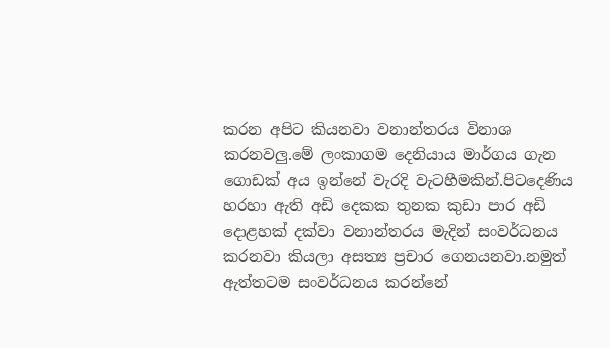කරන අපිට කියනවා වනාන්තරය විනාශ කරනවලු.මේ ලංකාගම දෙනියාය මාර්ගය ගැන ගොඩක් අය ඉන්නේ වැරදි වැටහීමකින්.පිටදෙණිය හරහා ඇති අඩි දෙකක තුනක කුඩා පාර අඩි දොළහක් දක්වා වනාන්තරය මැදින් සංවර්ධනය කරනවා කියලා අසත්‍ය ප්‍රචාර ගෙනයනවා.නමුත් ඇත්තටම සංවර්ධනය කරන්නේ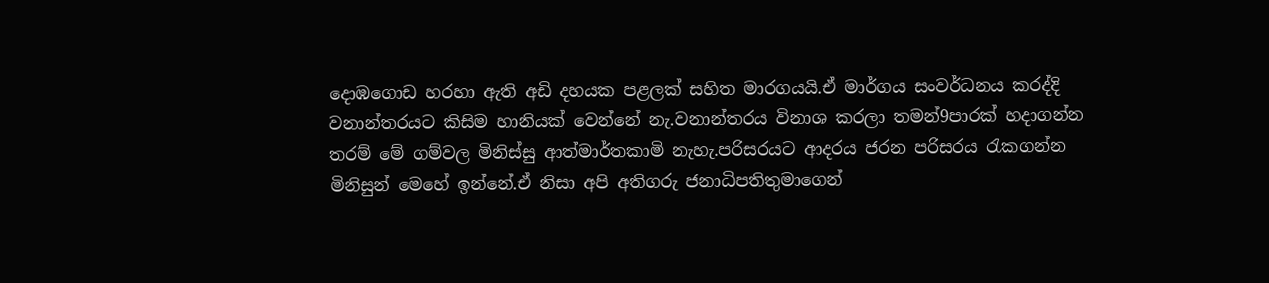දොඹගොඩ හරහා ඇති අඩි දහයක පළලක් සහිත මාරගයයි.ඒ මාර්ගය සංවර්ධනය කරද්දි වනාන්තරයට කිසිම හානියක් වෙන්නේ නැ.වනාන්තරය විනාශ කරලා තමන්9පාරක් හදාගන්න තරම් මේ ගම්වල මිනිස්සු ආත්මාර්තකාමි නැහැ.පරිසරයට ආදරය ජරන පරිසරය රැකගන්න මිනිසුන් මෙහේ ඉන්නේ.ඒ නිසා අපි අතිගරු ජනාධිපතිතුමාගෙන්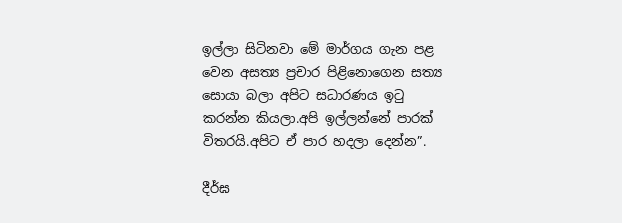ඉල්ලා සිටිනවා මේ මාර්ගය ගැන පළ වෙන අසත්‍ය ප්‍රචාර පිළිනොගෙන සත්‍ය සොයා බලා අපිට සධාරණය ඉටු කරන්න කියලා.අපි ඉල්ලන්නේ පාරක් විතරයි.අපිට ඒ පාර හදලා දෙන්න”.

දීර්ඝ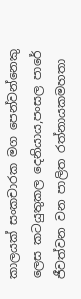කාලයක් සංකචාරක මග පෙන්වන්නෙකු ලෙස කටයුතුකල දෙනියාය,පංසල පාරේ ජීවත්වන වන පාලිත රත්නායකමහතා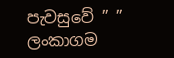පැවසුවේ ” ” ලංකාගම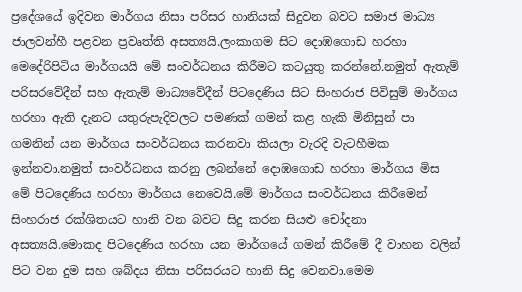ප්‍රදේශයේ ඉදිවන මාර්ගය නිසා පරිසර හානියක් සිදුවන බවට සමාජ මාධ්‍ය ජාලවන්හී පළවන ප්‍රවෘත්ති අසත්‍යයි.ලංකාගම සිට දොඹගොඩ හරහා මෙදේරිපිටිය මාර්ගයයි මේ සංවර්ධනය කිරීමට කටයුතු කරන්නේ.නමුත් ඇතැම් පරිසරවේදීන් සහ ඇතැම් මාධ්‍යවේදීන් පිටදෙණිය සිට සිංහරාජ පිවිසුම් මාර්ගය හරහා ඇති දැනට යතුරුපැදිවලට පමණක් ගමන් කළ හැකි මිනිසුන් පා ගමනින් යන මාර්ගය සංවර්ධනය කරනවා කියලා වැරදි වැටහීමක ඉන්නවා.නමුත් සංවර්ධනය කරනු ලබන්නේ දොඹගොඩ හරහා මාර්ගය මිස මේ පිටදෙණිය හරහා මාර්ගය නෙවෙයි.මේ මාර්ගය සංවර්ධනය කිරීමෙන් සිංහරාජ රක්ශිතයට හානි වන බවට සිදු කරන සියළු චෝදනා අසත්‍යයි.මොකද පිටදෙණිය හරහා යන මාර්ගයේ ගමන් කිරීමේ දී වාහන වලින් පිට වන දුම සහ ශබ්දය නිසා පරිසරයට හානි සිදු වෙනවා.මෙම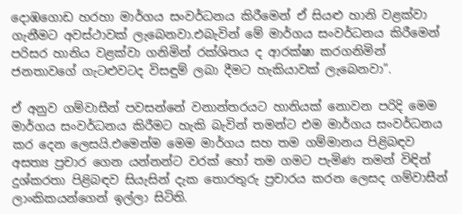දොඹගොඩ හරහා මාර්ගය සංවර්ධනය කිරීමෙන් ඒ සියළු හානි වළක්වා ගැනීමට අවස්ථාවක් ලැබෙනවා.එබැවින් මේ මාර්ගය සංවර්ධනය කිරීමෙන් පරිසර හානිය වළක්වා ගනිමින් රක්ශිතය ද ආරක්ෂා කරගනිමින් ජනතාවගේ ගැටළුවටද විසඳුම් ලබා දීමට හැකියාවක් ලැබෙනවා”.

ඒ අනුව ගම්වාසීන් පවසන්නේ වනාන්තරයට හානියක් නොවන පරිදි මෙම මාර්ගය සංවර්ධනය කිරීමට හැකි බැවින් තමන්ට එම මාර්ගය සංවර්ධනය කර දෙන ලෙසයි.එමෙන්ම මෙම මාර්ගය සහ තම ගම්මානය පිළිබඳව අසත්‍ය ප්‍රචාර ගෙන යන්නන්ට වරක් හෝ තම ගමට පැමිණ තමන් විඳින් දුශ්කරතා පිළිබඳව සියැසින් දැක තොරතුරු ප්‍රචාරය කරන ලෙසද ගම්වාසීන් ලාංකිකයන්ගෙන් ඉල්ලා සිටිති.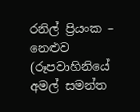රනිල් ප්‍රියංක – නෙළුව (රූපවාහිනියේ අමල් සමන්ත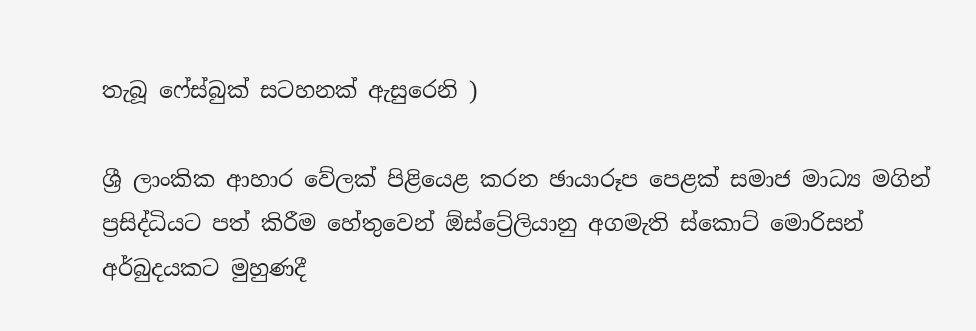තැබූ ෆේස්බුක් සටහනක් ඇසුරෙනි )

ශ්‍රී ලාංකික ආහාර වේලක් පිළියෙළ කරන ඡායාරූප පෙළක් සමාජ මාධ්‍ය මගින් ප්‍රසිද්ධියට පත් කිරීම හේතුවෙන් ඕස්ට්‍රේලියානු අගමැති ස්කොට් මොරිසන් අර්බුදයකට මුහුණදී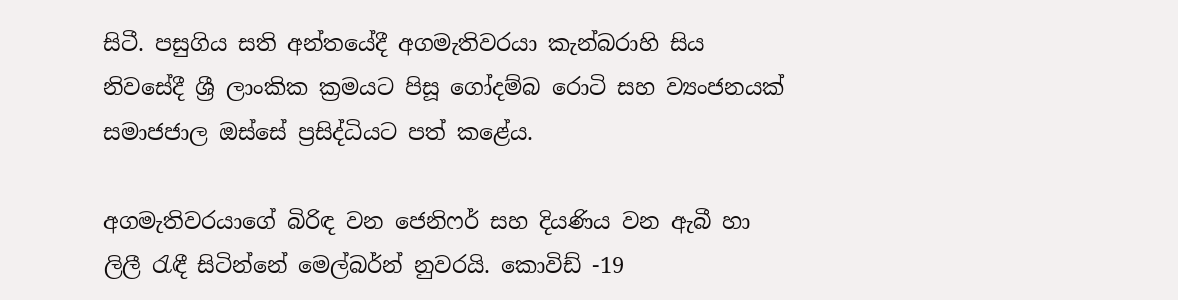සිටී. පසුගිය සති අන්තයේදී අගමැතිවරයා කැන්බරාහි සිය නිවසේදී ශ්‍රී ලාංකික ක්‍රමයට පිසූ ගෝදම්බ රොටි සහ ව්‍යංජනයක් සමාජජාල ඔස්සේ ප්‍රසිද්ධියට පත් කළේය.

අගමැතිවරයාගේ බිරිඳ වන ජෙනිෆර් සහ දියණිය වන ඇබී හා ලිලී රැඳී සිටින්නේ මෙල්බර්න් නුවරයි. කොවිඩ් -19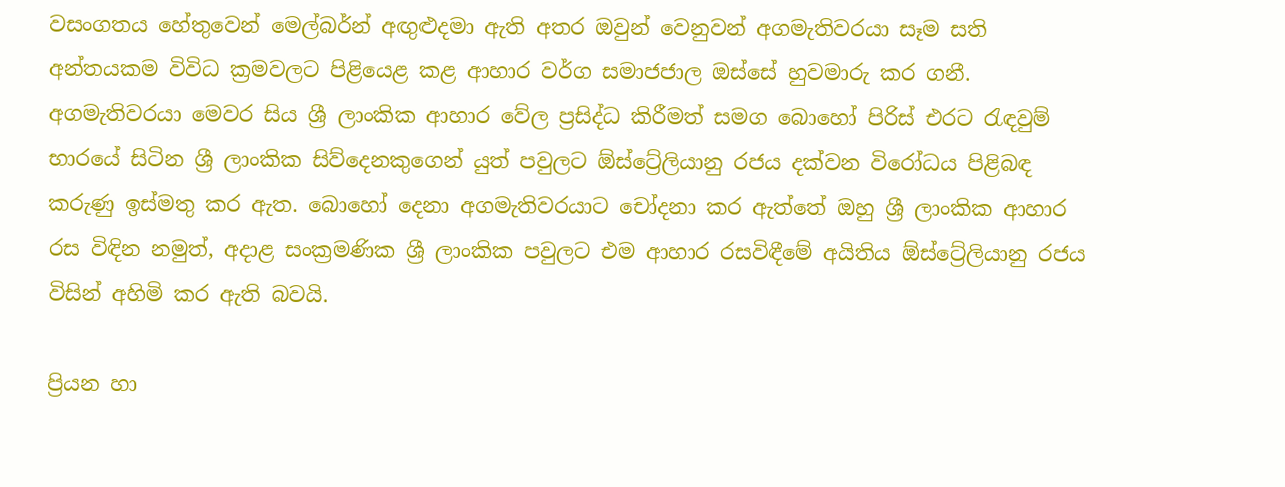වසංගතය හේතුවෙන් මෙල්බර්න් අඟුළුදමා ඇති අතර ඔවුන් වෙනුවන් අගමැතිවරයා සෑම සති අන්තයකම විවිධ ක්‍රමවලට පිළියෙළ කළ ආහාර වර්ග සමාජජාල ඔස්සේ හුවමාරු කර ගනී. අගමැතිවරයා මෙවර සිය ශ්‍රී ලාංකික ආහාර වේල ප්‍රසිද්ධ කිරීමත් සමග බොහෝ පිරිස් එරට රැඳවුම් භාරයේ සිටින ශ්‍රී ලාංකික සිව්දෙනකුගෙන් යුත් පවුලට ඕස්ට්‍රේලියානු රජය දක්වන විරෝධය පිළිබඳ කරුණු ඉස්මතු කර ඇත. බොහෝ දෙනා අගමැතිවරයාට චෝදනා කර ඇත්තේ ඔහු ශ්‍රී ලාංකික ආහාර රස විඳින නමුත්, අදාළ සංක්‍රමණික ශ්‍රී ලාංකික පවුලට එම ආහාර රසවිඳීමේ අයිතිය ඕස්ට්‍රේලියානු රජය විසින් අහිමි කර ඇති බවයි.

ප්‍රියන හා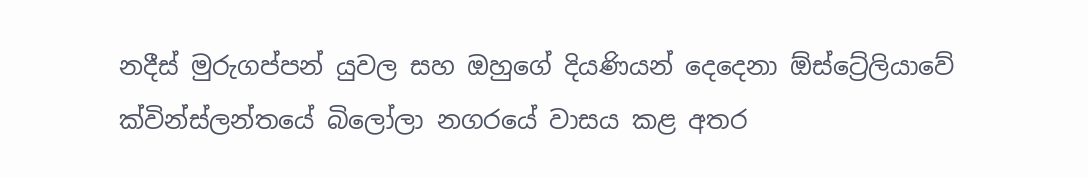නදීස් මුරුගප්පන් යුවල සහ ඔහුගේ දියණියන් දෙදෙනා ඕස්ට්‍රේලියාවේ ක්වින්ස්ලන්තයේ බිලෝලා නගරයේ වාසය කළ අතර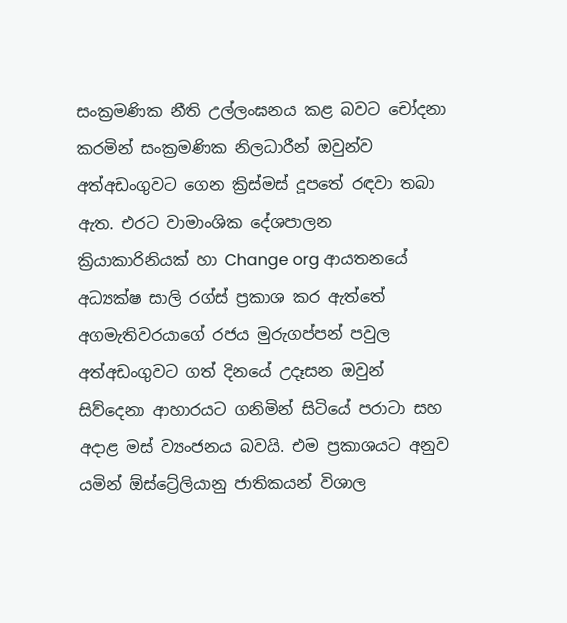සංක්‍රමණික නීති උල්ලංඝනය කළ බවට චෝදනා කරමින් සංක්‍රමණික නිලධාරීන් ඔවුන්ව අත්අඩංගුවට ගෙන ක්‍රිස්මස් දූපතේ රඳවා තබා ඇත. එරට වාමාංශික දේශපාලන ක්‍රියාකාරිනියක් හා Change org ආයතනයේ අධ්‍යක්ෂ සාලි රග්ස් ප්‍රකාශ කර ඇත්තේ අගමැතිවරයාගේ රජය මුරුගප්පන් පවුල අත්අඩංගුවට ගත් දිනයේ උදෑසන ඔවුන් සිව්දෙනා ආහාරයට ගනිමින් සිටියේ පරාටා සහ අදාළ මස් ව්‍යංජනය බවයි. එම ප්‍රකාශයට අනුව යමින් ඕස්ට්‍රේලියානු ජාතිකයන් විශාල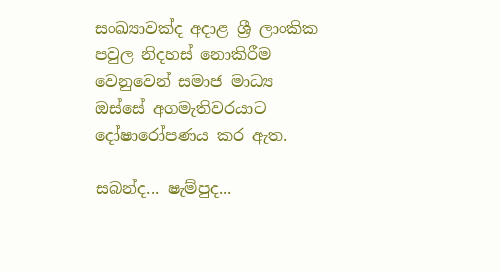සංඛ්‍යාවක්ද අදාළ ශ්‍රී ලාංකික පවුල නිදහස් නොකිරීම වෙනුවෙන් සමාජ මාධ්‍ය ඔස්සේ අගමැතිවරයාට දෝෂාරෝපණය කර ඇත.

සබන්ද... ෂැම්පුද...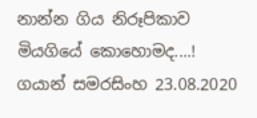නාන්න ගිය නිරූපිකාව මියගියේ කොහොමද....!
ගයාන් සමරසිංහ 23.08.2020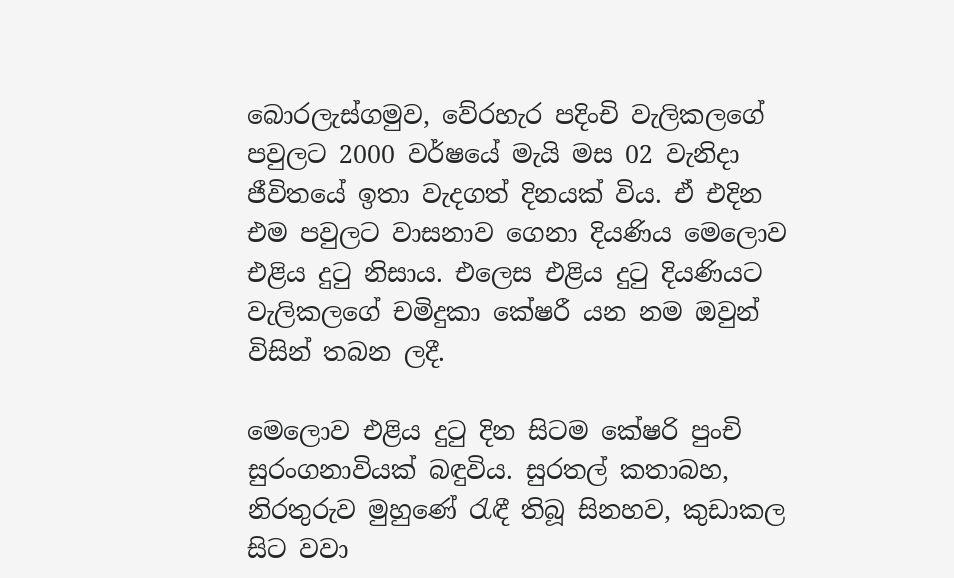බොරලැස්ගමුව, වේරහැර පදිංචි වැලිකලගේ පවුලට 2000 වර්ෂයේ මැයි මස 02 වැනිදා ජීවිතයේ ඉතා වැදගත් දිනයක් විය. ඒ එදින එම පවුලට වාසනාව ගෙනා දියණිය මෙලොව එළිය දුටු නිසාය. එලෙස එළිය දුටු දියණියට වැලිකලගේ චමිදුකා කේෂරී යන නම ඔවුන් විසින් තබන ලදී.

මෙලොව එළිය දුටු දින සිටම කේෂරි පුංචි සුරංගනාවියක් බඳුවිය. සුරතල් කතාබහ, නිරතුරුව මුහුණේ රැඳී තිබූ සිනහව, කුඩාකල සිට වවා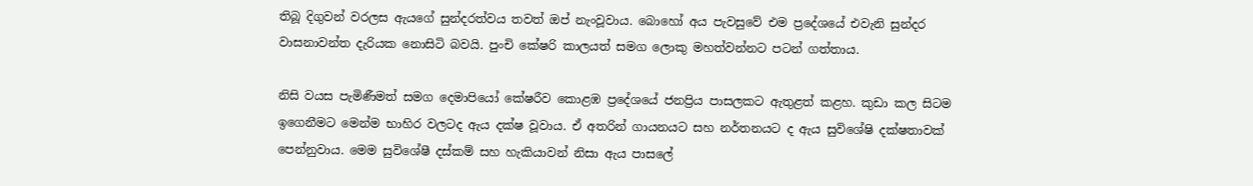තිබූ දිගුවන් වරලස ඇයගේ සුන්දරත්වය තවත් ඔප් නැංවූවාය. බොහෝ අය පැවසුවේ එම ප්‍රදේශයේ එවැනි සුන්දර වාසනාවන්ත දැරියක නොසිටි බවයි. පුංචි කේෂරි කාලයත් සමග ලොකු මහත්වන්නට පටන් ගත්තාය.

නිසි වයස පැමිණීමත් සමග දෙමාපියෝ කේෂරීව කොළඹ ප්‍රදේශයේ ජනප්‍රිය පාසලකට ඇතුළත් කළහ. කුඩා කල සිටම ඉගෙනීමට මෙන්ම භාහිර වලටද ඇය දක්ෂ වූවාය. ඒ අතරින් ගායනයට සහ නර්තනයට ද ඇය සුවිශේෂි දක්ෂතාවක් පෙන්නුවාය. මෙම සුවිශේෂී දස්කම් සහ හැකියාවන් නිසා ඇය පාසලේ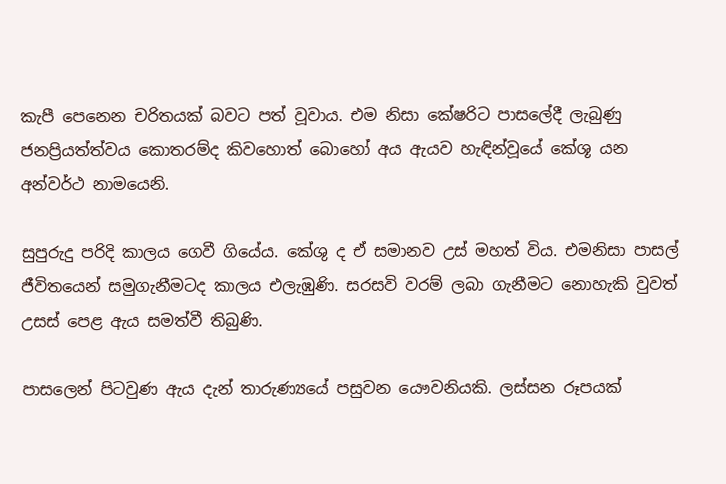කැපී පෙනෙන චරිතයක් බවට පත් වූවාය. එම නිසා කේෂරිට පාසලේදී ලැබුණු ජනප්‍රියත්ත්වය කොතරම්ද කිවහොත් බොහෝ අය ඇයව හැඳින්වූයේ කේශූ යන අන්වර්ථ නාමයෙනි.

සුපුරුදු පරිදි කාලය ගෙවී ගියේය. කේශු ද ඒ සමානව උස් මහත් විය. එමනිසා පාසල් ජීවිතයෙන් සමුගැනීමටද කාලය එලැඹුණි. සරසවි වරම් ලබා ගැනීමට නොහැකි වුවත් උසස් පෙළ ඇය සමත්වී තිබුණි.

පාසලෙන් පිටවුණ ඇය දැන් තාරුණ්‍යයේ පසුවන යෞවනියකි. ලස්සන රූපයක්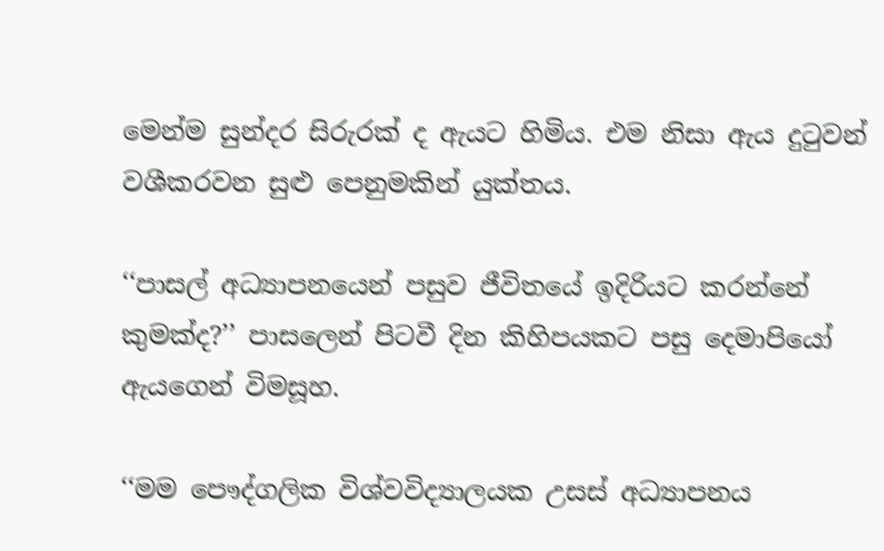මෙන්ම සුන්දර සිරුරක් ද ඇයට හිමිය. එම නිසා ඇය දුටුවන් වශීකරවන සුළු පෙනුමකින් යුක්තය.

‘‘පාසල් අධ්‍යාපනයෙන් පසුව ජීවිතයේ ඉදිරියට කරන්නේ කුමක්ද?’’ පාසලෙන් පිටවී දින කිහිපයකට පසු දෙමාපියෝ ඇයගෙන් විමසූහ.

‘‘මම පෞද්ගලික විශ්වවිද්‍යාලයක උසස් අධ්‍යාපනය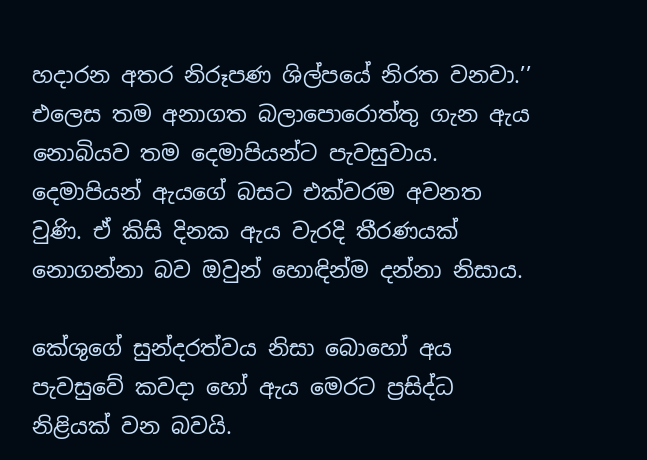හදාරන අතර නිරූපණ ශිල්පයේ නිරත වනවා.’’ එලෙස තම අනාගත බලාපොරොත්තු ගැන ඇය නොබියව තම දෙමාපියන්ට පැවසුවාය. දෙමාපියන් ඇයගේ බසට එක්වරම අවනත වුණි. ඒ කිසි දිනක ඇය වැරදි තීරණයක් නොගන්නා බව ඔවුන් හොඳින්ම දන්නා නිසාය.

කේශුගේ සුන්දරත්වය නිසා බොහෝ අය පැවසුවේ කවදා හෝ ඇය මෙරට ප්‍රසිද්ධ නිළියක් වන බවයි.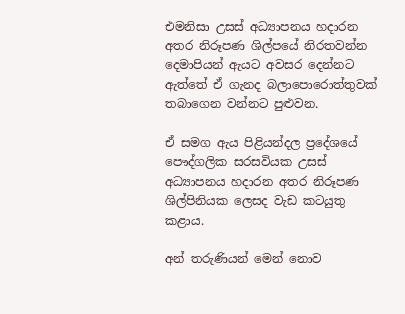එමනිසා උසස් අධ්‍යාපනය හදාරන අතර නිරූපණ ශිල්පයේ නිරතවන්න දෙමාපියන් ඇයට අවසර දෙන්නට ඇත්තේ ඒ ගැනද බලාපොරොත්තුවක් තබාගෙන වන්නට පුළුවන.

ඒ සමග ඇය පිළියන්දල ප්‍රදේශයේ පෞද්ගලික සරසවියක උසස් අධ්‍යාපනය හදාරන අතර නිරූපණ ශිල්පිනියක ලෙසද වැඩ කටයුතු කළාය.

අන් තරුණියන් මෙන් නොව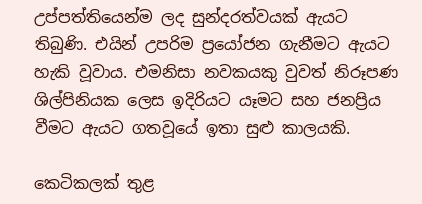උප්පත්තියෙන්ම ලද සුන්දරත්වයක් ඇයට තිබුණි. එයින් උපරිම ප්‍රයෝජන ගැනීමට ඇයට හැකි වූවාය. එමනිසා නවකයකු වුවත් නිරූපණ ශිල්පිනියක ලෙස ඉදිරියට යෑමට සහ ජනප්‍රිය වීමට ඇයට ගතවූයේ ඉතා සුළු කාලයකි.

කෙටිකලක් තුළ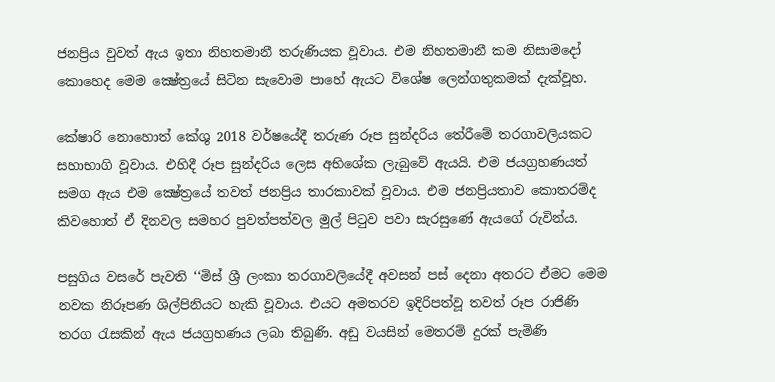ජනප්‍රිය වුවත් ඇය ඉතා නිහතමානී තරුණියක වූවාය. එම නිහතමානී කම නිසාමදෝ කොහෙද මෙම ක්‍ෂේත්‍රයේ සිටින සැවොම පාහේ ඇයට විශේෂ ලෙන්ගතුකමක් දැක්වූහ.

කේෂාරි නොහොත් කේශු 2018 වර්ෂයේදී තරුණ රූප සුන්දරිය තේරීමේ තරගාවලියකට සහාභාගි වූවාය. එහිදී රූප සුන්දරිය ලෙස අභිශේක ලැබුවේ ඇයයි. එම ජයග්‍රහණයත් සමග ඇය එම ක්‍ෂේත්‍රයේ තවත් ජනප්‍රිය තාරකාවක් වූවාය. එම ජනප්‍රියතාව කොතරම්ද කිවහොත් ඒ දිනවල සමහර පුවත්පත්වල මුල් පිටුව පවා සැරසුණේ ඇයගේ රුවින්ය.

පසුගිය වසරේ පැවති ‘‘මිස් ශ්‍රී ලංකා තරගාවලියේදී අවසන් පස් දෙනා අතරට ඒමට මෙම නවක නිරූපණ ශිල්පිනියට හැකි වූවාය. එයට අමතරව ඉදිරිපත්වූ තවත් රූප රාජිණි තරග රැසකින් ඇය ජයග්‍රහණය ලබා තිබුණි. අඩු වයසින් මෙතරම් දුරක් පැමිණි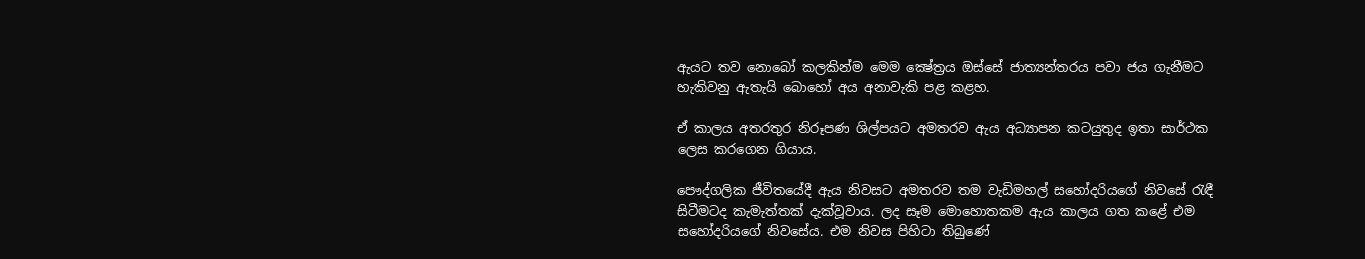ඇයට තව නොබෝ කලකින්ම මෙම ක්‍ෂේත්‍රය ඔස්සේ ජාත්‍යන්තරය පවා ජය ගැනීමට හැකිවනු ඇතැයි බොහෝ අය අනාවැකි පළ කළහ.

ඒ කාලය අතරතුර නිරූපණ ශිල්පයට අමතරව ඇය අධ්‍යාපන කටයුතුද ඉතා සාර්ථක ලෙස කරගෙන ගියාය.

පෞද්ගලික ජීවිතයේදී ඇය නිවසට අමතරව තම වැඩිමහල් සහෝදරියගේ නිවසේ රැඳී සිටීමටද කැමැත්තක් දැක්වූවාය. ලද සෑම මොහොතකම ඇය කාලය ගත කළේ එම සහෝදරියගේ නිවසේය. එම නිවස පිහිටා තිබුණේ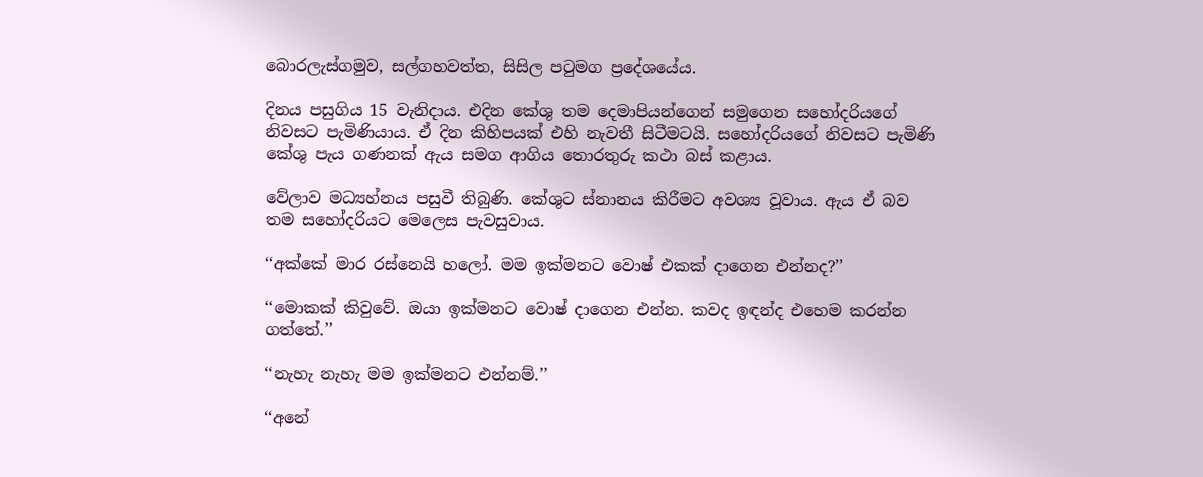බොරලැස්ගමුව, සල්ගහවත්ත, සිසිල පටුමග ප්‍රදේශයේය.

දිනය පසුගිය 15 වැනිදාය. එදින කේශු තම දෙමාපියන්ගෙන් සමුගෙන සහෝදරියගේ නිවසට පැමිණියාය. ඒ දින කිහිපයක් එහි නැවතී සිටීමටයි. සහෝදරියගේ නිවසට පැමිණි කේශු පැය ගණනක් ඇය සමග ආගිය තොරතුරු කථා බස් කළාය.

වේලාව මධ්‍යහ්නය පසුවී තිබුණි. කේශුට ස්නානය කිරීමට අවශ්‍ය වූවාය. ඇය ඒ බව තම සහෝදරියට මෙලෙස පැවසුවාය.

‘‘අක්කේ මාර රස්නෙයි හලෝ. මම ඉක්මනට වොෂ් එකක් දාගෙන එන්නද?’’

‘‘මොකක් කිවුවේ. ඔයා ඉක්මනට වොෂ් දාගෙන එන්න. කවද ඉඳන්ද එහෙම කරන්න ගත්තේ.’’

‘‘නැහැ නැහැ මම ඉක්මනට එන්නම්.’’

‘‘අනේ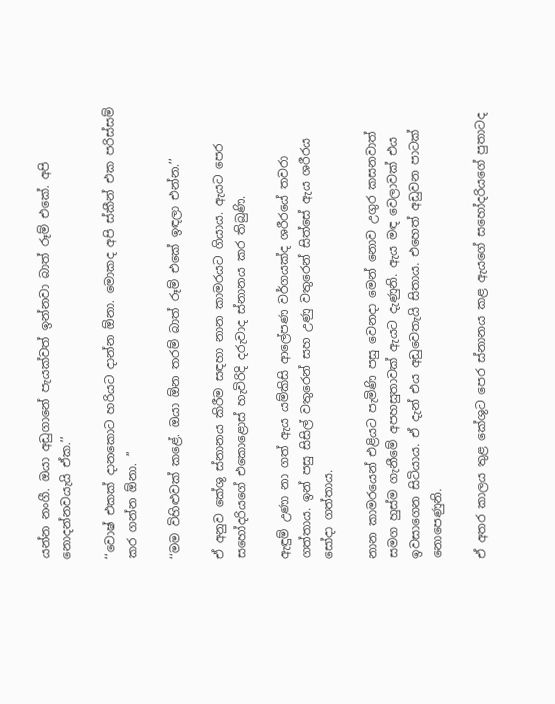යන්න නංගී. ඔයා අඩුගානේ පැයක්වත් ඉන්නවා බාත් රූම් එකේ. අපි නොදන්නවයැයි ඒක.’’

‘‘වොෂ් එකක් දානකොට හරියට දාන්න ඕනා. මොකද අපි ස්කීන් එක පරිස්සම් කර ගන්න ඕනා. ’’

‘‘මම විහිළුවක් කළේ. ඔයා ඕන තරම් බාත් රූම් එකේ ඉඳලා එන්න.’’

ඒ අනුව කේශු ස්නානය කිරීම සඳහා නාන කාමරයට ගියාය. ඇයට පෙර සහෝදරියගේ එකොළොස් හැවිරිදි දරුවාද ස්නානය කර තිබුණි.

ඇඳුම් උණා නා ගත් ඇය යම්කිසි ආලේපණ වර්ගයක්ද ශරීරයේ තවරා ගත්තාය. ඉන් පසු සිසිල් වතුරෙන් සහ උණු වතුරෙන් සිත්සේ ඇය ශරීරය සෝදා ගත්තාය.

නාන කාමරයෙන් එළියට පැමිණි පසු වෙනදා මෙන් නොව උගුර කසනවාත් සමග හුස්ම ගැනීමේ අපහසුතාවක් ඇයට දැණුනි. ඇය මඳ වෙලාවක් එය ඉවසාගෙන සිටියාය. ඒ දැන් එය අඩුවෙතැයි සිතාය. එහෙත් අඩුවන පාටක් නොපෙණුනි.

ඒ අතර කාලය තුළ කේශුට පෙර ස්නානය කළ ඇයගේ සහෝදරියගේ පුතාටද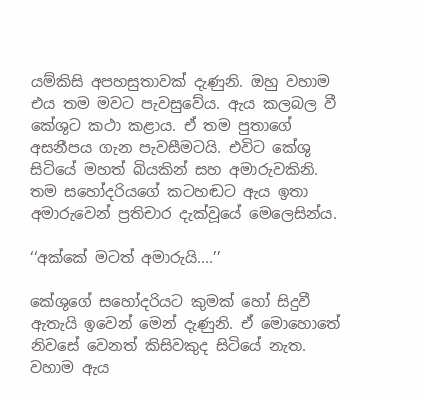යම්කිසි අපහසුතාවක් දැණුනි. ඔහු වහාම එය තම මවට පැවසුවේය. ඇය කලබල වී කේශුට කථා කළාය. ඒ තම පුතාගේ අසනීපය ගැන පැවසීමටයි. එවිට කේශු සිටියේ මහත් බියකින් සහ අමාරුවකිනි. තම සහෝදරියගේ කටහඬට ඇය ඉතා අමාරුවෙන් ප්‍රතිචාර දැක්වූයේ මෙලෙසින්ය.

‘‘අක්කේ මටත් අමාරුයි....’’

කේශුගේ සහෝදරියට කුමක් හෝ සිදුවී ඇතැයි ඉවෙන් මෙන් දැණුනි. ඒ මොහොතේ නිවසේ වෙනත් කිසිවකුද සිටියේ නැත. වහාම ඇය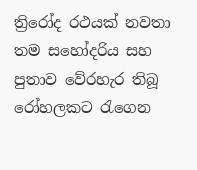ත්‍රිරෝද රථයක් නවතා තම සහෝදරිය සහ පුතාව වේරහැර තිබූ රෝහලකට රැගෙන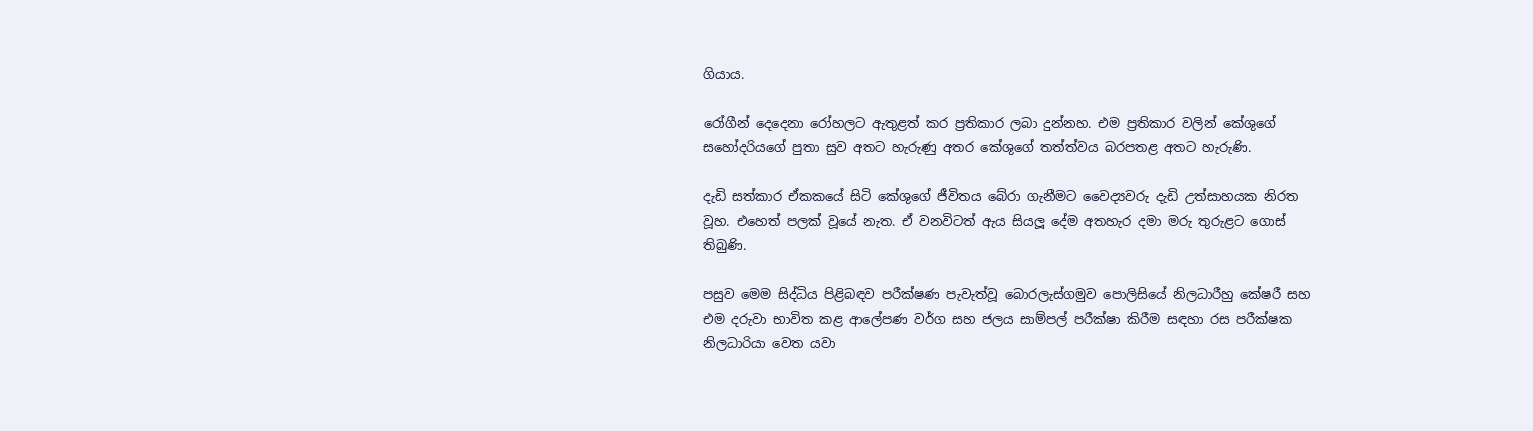ගියාය.

රෝගීන් දෙදෙනා රෝහලට ඇතුළත් කර ප්‍රතිකාර ලබා දුන්නහ. එම ප්‍රතිකාර වලින් කේශුගේ සහෝදරියගේ පුතා සුව අතට හැරුණු අතර කේශුගේ තත්ත්වය බරපතළ අතට හැරුණි.

දැඩි සත්කාර ඒකකයේ සිටි කේශුගේ ජීවිතය බේරා ගැනීමට වෛද්‍යවරු දැඩි උත්සාහයක නිරත වූහ. එහෙත් පලක් වූයේ නැත. ඒ වනවිටත් ඇය සියලූ දේම අතහැර දමා මරු තුරුළට ගොස් තිබුණි.

පසුව මෙම සිද්ධිය පිළිබඳව පරීක්ෂණ පැවැත්වූ බොරලැස්ගමුව පොලිසියේ නිලධාරීහු කේෂරී සහ එම දරුවා භාවිත කළ ආලේපණ වර්ග සහ ජලය සාම්පල් පරීක්ෂා කිරීම සඳහා රස පරීක්ෂක නිලධාරියා වෙත යවා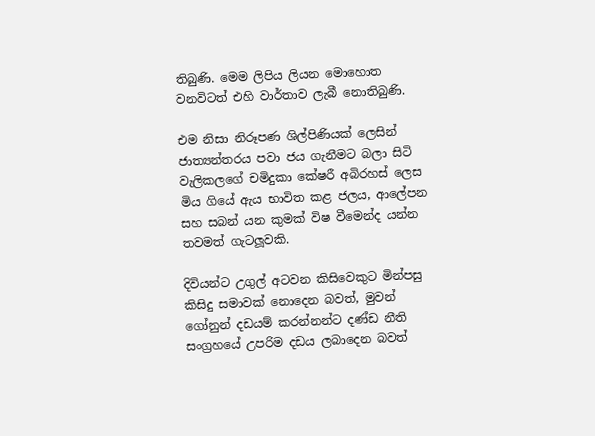තිබුණි. මෙම ලිපිය ලියන මොහොත වනවිටත් එහි වාර්තාව ලැබී නොතිබුණි.

එම නිසා නිරූපණ ශිල්පිණියක් ලෙසින් ජාත්‍යන්තරය පවා ජය ගැනීමට බලා සිටි වැලිකලගේ චමිදුකා කේෂරී අබිරහස් ලෙස මිය ගියේ ඇය භාවිත කළ ජලය, ආලේපන සහ සබන් යන කුමක් විෂ වීමෙන්ද යන්න තවමත් ගැටලූවකි.

දිවියන්ට උගුල් අටවන කිසිවෙකුට මින්පසු කිසිදු සමාවක් නොදෙන බවත්, මුවන් ගෝනුන් දඩයම් කරන්නන්ට දණ්ඩ නීති සංග්‍රහයේ උපරිම දඩය ලබාදෙන බවත්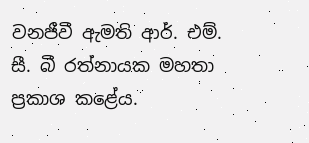වනජීවී ඇමති ආර්. එම්. සී. බී රත්නායක මහතා ප්‍රකාශ කළේය.